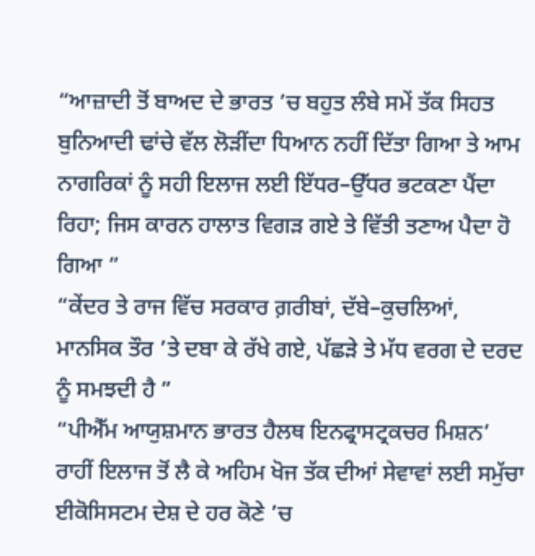“ਆਜ਼ਾਦੀ ਤੋਂ ਬਾਅਦ ਦੇ ਭਾਰਤ ’ਚ ਬਹੁਤ ਲੰਬੇ ਸਮੇਂ ਤੱਕ ਸਿਹਤ ਬੁਨਿਆਦੀ ਢਾਂਚੇ ਵੱਲ ਲੋੜੀਂਦਾ ਧਿਆਨ ਨਹੀਂ ਦਿੱਤਾ ਗਿਆ ਤੇ ਆਮ ਨਾਗਰਿਕਾਂ ਨੂੰ ਸਹੀ ਇਲਾਜ ਲਈ ਇੱਧਰ–ਉੱਧਰ ਭਟਕਣਾ ਪੈਂਦਾ ਰਿਹਾ; ਜਿਸ ਕਾਰਨ ਹਾਲਾਤ ਵਿਗੜ ਗਏ ਤੇ ਵਿੱਤੀ ਤਣਾਅ ਪੈਦਾ ਹੋ ਗਿਆ ”
“ਕੇਂਦਰ ਤੇ ਰਾਜ ਵਿੱਚ ਸਰਕਾਰ ਗ਼ਰੀਬਾਂ, ਦੱਬੇ–ਕੁਚਲਿਆਂ, ਮਾਨਸਿਕ ਤੌਰ ’ਤੇ ਦਬਾ ਕੇ ਰੱਖੇ ਗਏ, ਪੱਛੜੇ ਤੇ ਮੱਧ ਵਰਗ ਦੇ ਦਰਦ ਨੂੰ ਸਮਝਦੀ ਹੈ ”
“ਪੀਐੱਮ ਆਯੁਸ਼ਮਾਨ ਭਾਰਤ ਹੈਲਥ ਇਨਫ੍ਰਾਸਟ੍ਰਕਚਰ ਮਿਸ਼ਨ’ ਰਾਹੀਂ ਇਲਾਜ ਤੋਂ ਲੈ ਕੇ ਅਹਿਮ ਖੋਜ ਤੱਕ ਦੀਆਂ ਸੇਵਾਵਾਂ ਲਈ ਸਮੁੱਚਾ ਈਕੋਸਿਸਟਮ ਦੇਸ਼ ਦੇ ਹਰ ਕੋਣੇ ’ਚ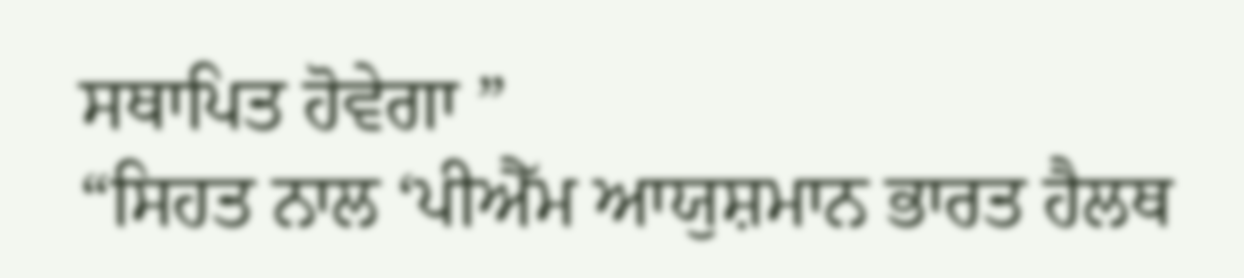ਸਥਾਪਿਤ ਹੋਵੇਗਾ ”
“ਸਿਹਤ ਨਾਲ ‘ਪੀਐੱਮ ਆਯੁਸ਼ਮਾਨ ਭਾਰਤ ਹੈਲਥ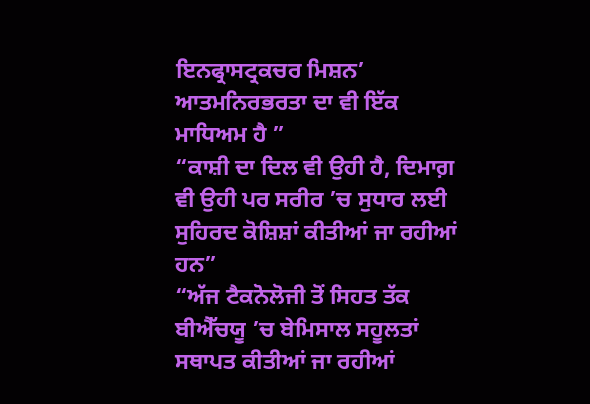ਇਨਫ੍ਰਾਸਟ੍ਰਕਚਰ ਮਿਸ਼ਨ’ ਆਤਮਨਿਰਭਰਤਾ ਦਾ ਵੀ ਇੱਕ ਮਾਧਿਅਮ ਹੈ ”
“ਕਾਸ਼ੀ ਦਾ ਦਿਲ ਵੀ ਉਹੀ ਹੈ, ਦਿਮਾਗ਼ ਵੀ ਉਹੀ ਪਰ ਸਰੀਰ ’ਚ ਸੁਧਾਰ ਲਈ ਸੁਹਿਰਦ ਕੋਸ਼ਿਸ਼ਾਂ ਕੀਤੀਆਂ ਜਾ ਰਹੀਆਂ ਹਨ”
“ਅੱਜ ਟੈਕਨੋਲੋਜੀ ਤੋਂ ਸਿਹਤ ਤੱਕ ਬੀਐੱਚਯੂ ’ਚ ਬੇਮਿਸਾਲ ਸਹੂਲਤਾਂ ਸਥਾਪਤ ਕੀਤੀਆਂ ਜਾ ਰਹੀਆਂ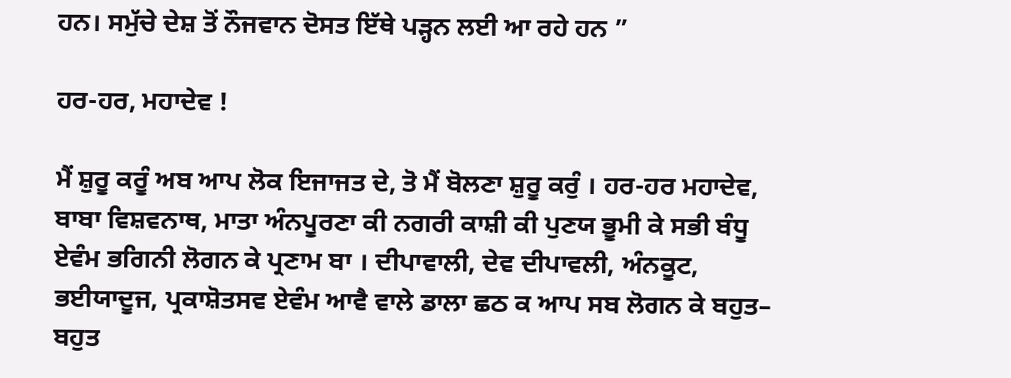ਹਨ। ਸਮੁੱਚੇ ਦੇਸ਼ ਤੋਂ ਨੌਜਵਾਨ ਦੋਸਤ ਇੱਥੇ ਪੜ੍ਹਨ ਲਈ ਆ ਰਹੇ ਹਨ ”

ਹਰ-ਹਰ, ਮਹਾਦੇਵ !

ਮੈਂ ਸ਼ੁਰੂ ਕਰੂੰ ਅਬ ਆਪ ਲੋਕ ਇਜਾਜਤ ਦੇ, ਤੋ ਮੈਂ ਬੋਲਣਾ ਸ਼ੁਰੂ ਕਰੁੰ । ਹਰ-ਹਰ ਮਹਾਦੇਵ, ਬਾਬਾ ਵਿਸ਼ਵਨਾਥ, ਮਾਤਾ ਅੰਨਪੂਰਣਾ ਕੀ ਨਗਰੀ ਕਾਸ਼ੀ ਕੀ ਪੁਣਯ ਭੂਮੀ ਕੇ ਸਭੀ ਬੰਧੂ ਏਵੰਮ ਭਗਿਨੀ ਲੋਗਨ ਕੇ ਪ੍ਰਣਾਮ ਬਾ । ਦੀਪਾਵਾਲੀ, ਦੇਵ ਦੀਪਾਵਲੀ, ਅੰਨਕੂਟ, ਭਈਯਾਦੂਜ, ਪ੍ਰਕਾਸ਼ੋਤਸਵ ਏਵੰਮ ਆਵੈ ਵਾਲੇ ਡਾਲਾ ਛਠ ਕ ਆਪ ਸਬ ਲੋਗਨ ਕੇ ਬਹੁਤ– ਬਹੁਤ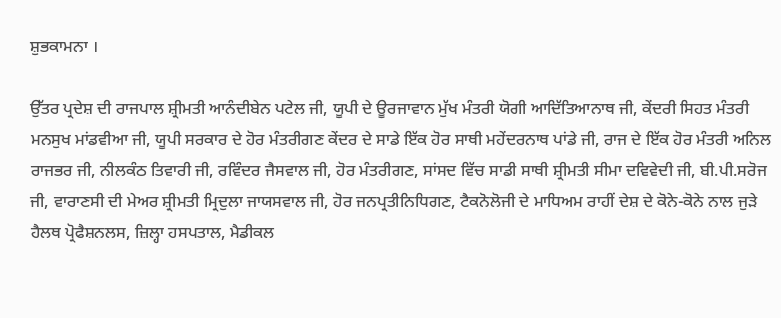ਸ਼ੁਭਕਾਮਨਾ ।

ਉੱਤਰ ਪ੍ਰਦੇਸ਼ ਦੀ ਰਾਜਪਾਲ ਸ਼੍ਰੀਮਤੀ ਆਨੰਦੀਬੇਨ ਪਟੇਲ ਜੀ, ਯੂਪੀ ਦੇ ਊਰਜਾਵਾਨ ਮੁੱਖ ਮੰਤਰੀ ਯੋਗੀ ਆਦਿੱਤਿਆਨਾਥ ਜੀ, ਕੇਂਦਰੀ ਸਿਹਤ ਮੰਤਰੀ ਮਨਸੁਖ ਮਾਂਡਵੀਆ ਜੀ, ਯੂਪੀ ਸਰਕਾਰ ਦੇ ਹੋਰ ਮੰਤਰੀਗਣ ਕੇਂਦਰ ਦੇ ਸਾਡੇ ਇੱਕ ਹੋਰ ਸਾਥੀ ਮਹੇਂਦਰਨਾਥ ਪਾਂਡੇ ਜੀ, ਰਾਜ ਦੇ ਇੱਕ ਹੋਰ ਮੰਤਰੀ ਅਨਿਲ ਰਾਜਭਰ ਜੀ, ਨੀਲਕੰਠ ਤਿਵਾਰੀ ਜੀ, ਰਵਿੰਦਰ ਜੈਸਵਾਲ ਜੀ, ਹੋਰ ਮੰਤਰੀਗਣ, ਸਾਂਸਦ ਵਿੱਚ ਸਾਡੀ ਸਾਥੀ ਸ਼੍ਰੀਮਤੀ ਸੀਮਾ ਦਵਿਵੇਦੀ ਜੀ, ਬੀ.ਪੀ.ਸਰੋਜ ਜੀ, ਵਾਰਾਣਸੀ ਦੀ ਮੇਅਰ ਸ਼੍ਰੀਮਤੀ ਮ੍ਰਿਦੁਲਾ ਜਾਯਸਵਾਲ ਜੀ, ਹੋਰ ਜਨਪ੍ਰਤੀਨਿਧਿਗਣ, ਟੈਕਨੋਲੋਜੀ ਦੇ ਮਾਧਿਅਮ ਰਾਹੀਂ ਦੇਸ਼ ਦੇ ਕੋਨੇ-ਕੋਨੇ ਨਾਲ ਜੁੜੇ ਹੈਲਥ ਪ੍ਰੋਫੈਸ਼ਨਲਸ, ਜ਼ਿਲ੍ਹਾ ਹਸਪਤਾਲ, ਮੈਡੀਕਲ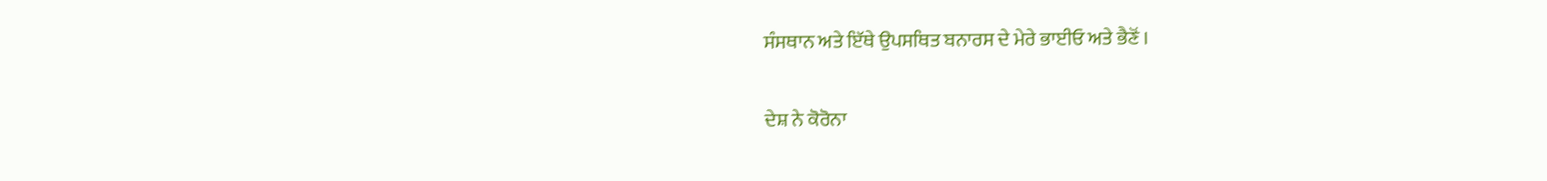ਸੰਸਥਾਨ ਅਤੇ ਇੱਥੇ ਉਪਸਥਿਤ ਬਨਾਰਸ ਦੇ ਮੇਰੇ ਭਾਈਓ ਅਤੇ ਭੈਣੋਂ ।

ਦੇਸ਼ ਨੇ ਕੋਰੋਨਾ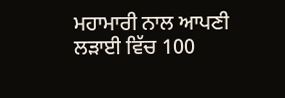ਮਹਾਮਾਰੀ ਨਾਲ ਆਪਣੀ ਲੜਾਈ ਵਿੱਚ 100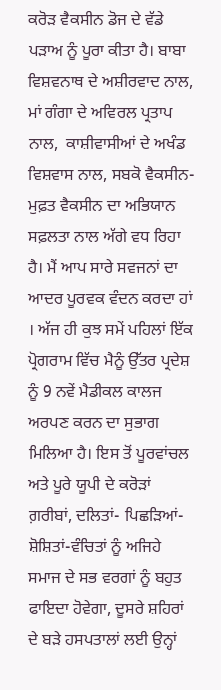ਕਰੋੜ ਵੈਕਸੀਨ ਡੋਜ ਦੇ ਵੱਡੇ ਪੜਾਅ ਨੂੰ ਪੂਰਾ ਕੀਤਾ ਹੈ। ਬਾਬਾ ਵਿਸ਼ਵਨਾਥ ਦੇ ਅਸ਼ੀਰਵਾਦ ਨਾਲ, ਮਾਂ ਗੰਗਾ ਦੇ ਅਵਿਰਲ ਪ੍ਰਤਾਪ ਨਾਲ,  ਕਾਸ਼ੀਵਾਸੀਆਂ ਦੇ ਅਖੰਡ ਵਿਸ਼ਵਾਸ ਨਾਲ, ਸਬਕੋ ਵੈਕਸੀਨ- ਮੁਫ਼ਤ ਵੈਕਸੀਨ ਦਾ ਅਭਿਯਾਨ ਸਫ਼ਲਤਾ ਨਾਲ ਅੱਗੇ ਵਧ ਰਿਹਾ ਹੈ। ਮੈਂ ਆਪ ਸਾਰੇ ਸਵਜਨਾਂ ਦਾ ਆਦਰ ਪੂਰਵਕ ਵੰਦਨ ਕਰਦਾ ਹਾਂ । ਅੱਜ ਹੀ ਕੁਝ ਸਮੇਂ ਪਹਿਲਾਂ ਇੱਕ ਪ੍ਰੋਗਰਾਮ ਵਿੱਚ ਮੈਨੂੰ ਉੱਤਰ ਪ੍ਰਦੇਸ਼ ਨੂੰ 9 ਨਵੇਂ ਮੈਡੀਕਲ ਕਾਲਜ ਅਰਪਣ ਕਰਨ ਦਾ ਸੁਭਾਗ ਮਿਲਿਆ ਹੈ। ਇਸ ਤੋਂ ਪੂਰਵਾਂਚਲ ਅਤੇ ਪੂਰੇ ਯੂਪੀ ਦੇ ਕਰੋੜਾਂ ਗ਼ਰੀਬਾਂ, ਦਲਿਤਾਂ- ਪਿਛੜਿਆਂ-ਸ਼ੋਸ਼ਿਤਾਂ-ਵੰਚਿਤਾਂ ਨੂੰ ਅਜਿਹੇ ਸਮਾਜ ਦੇ ਸਭ ਵਰਗਾਂ ਨੂੰ ਬਹੁਤ ਫਾਇਦਾ ਹੋਵੇਗਾ, ਦੂਸਰੇ ਸ਼ਹਿਰਾਂ ਦੇ ਬੜੇ ਹਸਪਤਾਲਾਂ ਲਈ ਉਨ੍ਹਾਂ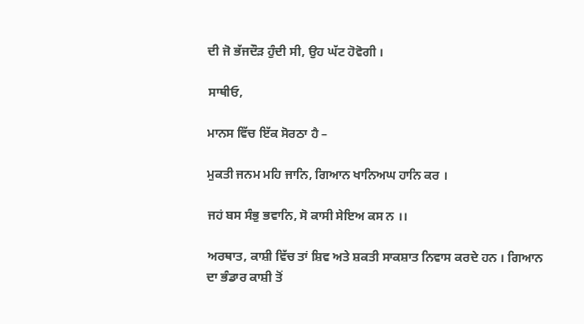ਦੀ ਜੋ ਭੱਜਦੌੜ ਹੁੰਦੀ ਸੀ, ਉਹ ਘੱਟ ਹੋਵੋਗੀ ।

ਸਾਥੀਓ,

ਮਾਨਸ ਵਿੱਚ ਇੱਕ ਸੋਰਠਾ ਹੈ –

ਮੁਕਤੀ ਜਨਮ ਮਹਿ ਜਾਨਿ, ਗਿਆਨ ਖਾਨਿਅਘ ਹਾਨਿ ਕਰ ।

ਜਹਂ ਬਸ ਸੰਭੁ ਭਵਾਨਿ, ਸੋ ਕਾਸੀ ਸੇਇਅ ਕਸ ਨ ।।

ਅਰਥਾਤ, ਕਾਸ਼ੀ ਵਿੱਚ ਤਾਂ ਸ਼ਿਵ ਅਤੇ ਸ਼ਕਤੀ ਸਾਕਸ਼ਾਤ ਨਿਵਾਸ ਕਰਦੇ ਹਨ । ਗਿਆਨ ਦਾ ਭੰਡਾਰ ਕਾਸ਼ੀ ਤੋਂ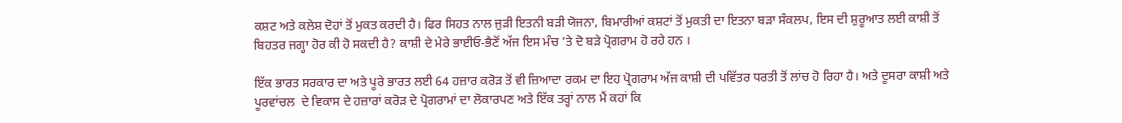ਕਸ਼ਟ ਅਤੇ ਕਲੇਸ਼ ਦੋਹਾਂ ਤੋਂ ਮੁਕਤ ਕਰਦੀ ਹੈ। ਫਿਰ ਸਿਹਤ ਨਾਲ ਜੁੜੀ ਇਤਨੀ ਬੜੀ ਯੋਜਨਾ, ਬਿਮਾਰੀਆਂ ਕਸ਼ਟਾਂ ਤੋਂ ਮੁਕਤੀ ਦਾ ਇਤਨਾ ਬੜਾ ਸੰਕਲਪ, ਇਸ ਦੀ ਸ਼ੁਰੂਆਤ ਲਈ ਕਾਸ਼ੀ ਤੋਂ ਬਿਹਤਰ ਜਗ੍ਹਾ ਹੋਰ ਕੀ ਹੋ ਸਕਦੀ ਹੈ? ਕਾਸ਼ੀ ਦੇ ਮੇਰੇ ਭਾਈਓ-ਭੈਣੋਂ ਅੱਜ ਇਸ ਮੰਚ ’ਤੇ ਦੋ ਬੜੇ ਪ੍ਰੋਗਰਾਮ ਹੋ ਰਹੇ ਹਨ ।

ਇੱਕ ਭਾਰਤ ਸਰਕਾਰ ਦਾ ਅਤੇ ਪੂਰੇ ਭਾਰਤ ਲਈ 64 ਹਜ਼ਾਰ ਕਰੋੜ ਤੋਂ ਵੀ ਜ਼ਿਆਦਾ ਰਕਮ ਦਾ ਇਹ ਪ੍ਰੋਗਰਾਮ ਅੱਜ ਕਾਸ਼ੀ ਦੀ ਪਵਿੱਤਰ ਧਰਤੀ ਤੋਂ ਲਾਂਚ ਹੋ ਰਿਹਾ ਹੈ। ਅਤੇ ਦੂਸਰਾ ਕਾਸ਼ੀ ਅਤੇ ਪੂਰਵਾਂਚਲ  ਦੇ ਵਿਕਾਸ ਦੇ ਹਜ਼ਾਰਾਂ ਕਰੋੜ ਦੇ ਪ੍ਰੋਗਰਾਮਾਂ ਦਾ ਲੋਕਾਰਪਣ ਅਤੇ ਇੱਕ ਤਰ੍ਹਾਂ ਨਾਲ ਮੈਂ ਕਹਾਂ ਕਿ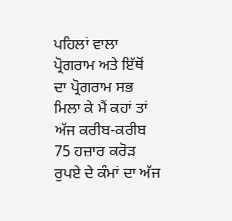ਪਹਿਲਾਂ ਵਾਲਾ ਪ੍ਰੋਗਰਾਮ ਅਤੇ ਇੱਥੋਂ ਦਾ ਪ੍ਰੋਗਰਾਮ ਸਭ ਮਿਲਾ ਕੇ ਮੈਂ ਕਹਾਂ ਤਾਂ ਅੱਜ ਕਰੀਬ-ਕਰੀਬ 75 ਹਜ਼ਾਰ ਕਰੋੜ ਰੁਪਏ ਦੇ ਕੰਮਾਂ ਦਾ ਅੱਜ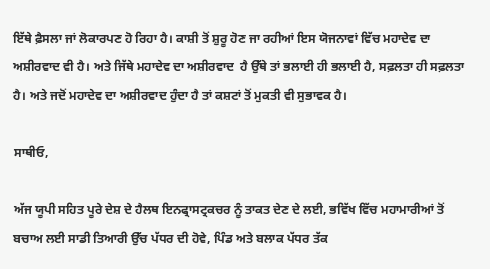ਇੱਥੇ ਫ਼ੈਸਲਾ ਜਾਂ ਲੋਕਾਰਪਣ ਹੋ ਰਿਹਾ ਹੈ। ਕਾਸ਼ੀ ਤੋਂ ਸ਼ੁਰੂ ਹੋਣ ਜਾ ਰਹੀਆਂ ਇਸ ਯੋਜਨਾਵਾਂ ਵਿੱਚ ਮਹਾਦੇਵ ਦਾ ਅਸ਼ੀਰਵਾਦ ਵੀ ਹੈ। ਅਤੇ ਜਿੱਥੇ ਮਹਾਦੇਵ ਦਾ ਅਸ਼ੀਰਵਾਦ  ਹੈ ਉੱਥੇ ਤਾਂ ਭਲਾਈ ਹੀ ਭਲਾਈ ਹੈ, ਸਫ਼ਲਤਾ ਹੀ ਸਫ਼ਲਤਾ ਹੈ। ਅਤੇ ਜਦੋਂ ਮਹਾਦੇਵ ਦਾ ਅਸ਼ੀਰਵਾਦ ਹੁੰਦਾ ਹੈ ਤਾਂ ਕਸ਼ਟਾਂ ਤੋਂ ਮੁਕਤੀ ਵੀ ਸੁਭਾਵਕ ਹੈ।

ਸਾਥੀਓ,

ਅੱਜ ਯੂਪੀ ਸਹਿਤ ਪੂਰੇ ਦੇਸ਼ ਦੇ ਹੈਲਥ ਇਨਫ੍ਰਾਸਟ੍ਰਕਚਰ ਨੂੰ ਤਾਕਤ ਦੇਣ ਦੇ ਲਈ, ਭਵਿੱਖ ਵਿੱਚ ਮਹਾਮਾਰੀਆਂ ਤੋਂ ਬਚਾਅ ਲਈ ਸਾਡੀ ਤਿਆਰੀ ਉੱਚ ਪੱਧਰ ਦੀ ਹੋਵੇ, ਪਿੰਡ ਅਤੇ ਬਲਾਕ ਪੱਧਰ ਤੱਕ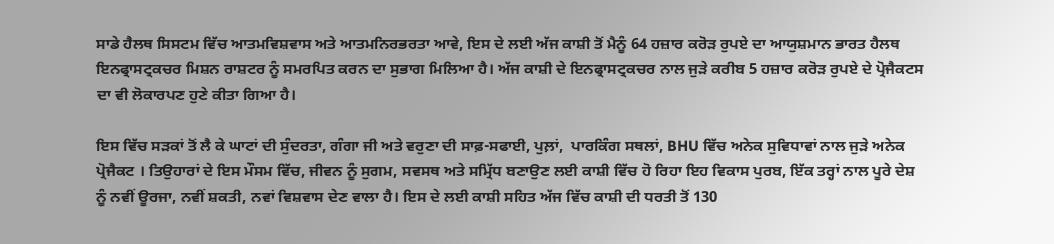ਸਾਡੇ ਹੈਲਥ ਸਿਸਟਮ ਵਿੱਚ ‍ਆਤਮਵਿਸ਼ਵਾਸ ਅਤੇ ਆਤਮਨਿਰਭਰਤਾ ਆਵੇ, ਇਸ ਦੇ ਲਈ ਅੱਜ ਕਾਸ਼ੀ ਤੋਂ ਮੈਨੂੰ 64 ਹਜ਼ਾਰ ਕਰੋੜ ਰੁਪਏ ਦਾ ਆਯੁਸ਼ਮਾਨ ਭਾਰਤ ਹੈਲਥ ਇਨਫ੍ਰਾਸਟ੍ਰਕਚਰ ਮਿਸ਼ਨ ਰਾਸ਼ਟਰ ਨੂੰ ਸਮਰਪਿਤ ਕਰਨ ਦਾ ਸੁਭਾਗ ਮਿਲਿਆ ਹੈ। ਅੱਜ ਕਾਸ਼ੀ ਦੇ ਇਨਫ੍ਰਾਸਟ੍ਰਕਚਰ ਨਾਲ ਜੁੜੇ ਕਰੀਬ 5 ਹਜ਼ਾਰ ਕਰੋੜ ਰੁਪਏ ਦੇ ਪ੍ਰੋਜੈਕਟਸ ਦਾ ਵੀ ਲੋਕਾਰਪਣ ਹੁਣੇ ਕੀਤਾ ਗਿਆ ਹੈ।

ਇਸ ਵਿੱਚ ਸੜਕਾਂ ਤੋਂ ਲੈ ਕੇ ਘਾਟਾਂ ਦੀ ਸੁੰਦਰਤਾ, ਗੰਗਾ ਜੀ ਅਤੇ ਵਰੁਣਾ ਦੀ ਸਾਫ਼-ਸਫਾਈ, ਪੁਲ਼ਾਂ,  ਪਾਰਕਿੰਗ ਸਥਲਾਂ, BHU ਵਿੱਚ ਅਨੇਕ ਸੁਵਿਧਾਵਾਂ ਨਾਲ ਜੁੜੇ ਅਨੇਕ ਪ੍ਰੋਜੈਕਟ । ਤਿਉਹਾਰਾਂ ਦੇ ਇਸ ਮੌਸਮ ਵਿੱਚ, ਜੀਵਨ ਨੂੰ ਸੁਗਮ, ਸਵਸਥ ਅਤੇ ਸਮ੍ਰਿੱਧ ਬਣਾਉਣ ਲਈ ਕਾਸ਼ੀ ਵਿੱਚ ਹੋ ਰਿਹਾ ਇਹ ਵਿਕਾਸ ਪੁਰਬ, ਇੱਕ ਤਰ੍ਹਾਂ ਨਾਲ ਪੂਰੇ ਦੇਸ਼ ਨੂੰ ਨਵੀਂ ਊਰਜਾ, ਨਵੀਂ ਸ਼ਕਤੀ, ਨਵਾਂ ਵਿਸ਼ਵਾਸ ਦੇਣ ਵਾਲਾ ਹੈ। ਇਸ ਦੇ ਲਈ ਕਾਸ਼ੀ ਸਹਿਤ ਅੱਜ ਵਿੱਚ ਕਾਸ਼ੀ ਦੀ ਧਰਤੀ ਤੋਂ 130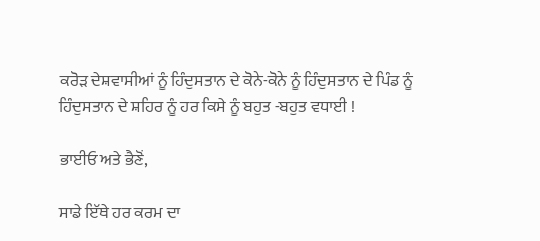ਕਰੋੜ ਦੇਸ਼ਵਾਸੀਆਂ ਨੂੰ ਹਿੰਦੁਸਤਾਨ ਦੇ ਕੋਨੇ-ਕੋਨੇ ਨੂੰ ਹਿੰਦੁਸਤਾਨ ਦੇ ਪਿੰਡ ਨੂੰ ਹਿੰਦੁਸਤਾਨ ਦੇ ਸ਼ਹਿਰ ਨੂੰ ਹਰ ਕਿਸੇ ਨੂੰ ਬਹੁਤ -ਬਹੁਤ ਵਧਾਈ !

ਭਾਈਓ ਅਤੇ ਭੈਣੋਂ,

ਸਾਡੇ ਇੱਥੇ ਹਰ ਕਰਮ ਦਾ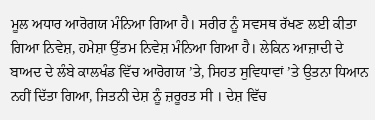ਮੂਲ ਅਧਾਰ ਆਰੋਗਯ ਮੰਨਿਆ ਗਿਆ ਹੈ। ਸਰੀਰ ਨੂੰ ਸਵਸਥ ਰੱਖਣ ਲਈ ਕੀਤਾ ਗਿਆ ਨਿਵੇਸ਼, ਹਮੇਸ਼ਾ ਉੱਤਮ ਨਿਵੇਸ਼ ਮੰਨਿਆ ਗਿਆ ਹੈ। ਲੇਕਿਨ ਆਜ਼ਾਦੀ ਦੇ ਬਾਅਦ ਦੇ ਲੰਬੇ ਕਾਲਖੰਡ ਵਿੱਚ ਆਰੋਗਯ ’ਤੇ, ਸਿਹਤ ਸੁਵਿਧਾਵਾਂ ’ਤੇ ਉਤਨਾ ਧਿਆਨ ਨਹੀਂ ਦਿੱਤਾ ਗਿਆ, ਜਿਤਨੀ ਦੇਸ਼ ਨੂੰ ਜ਼ਰੂਰਤ ਸੀ । ਦੇਸ਼ ਵਿੱਚ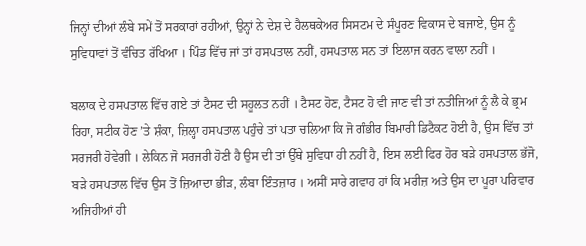ਜਿਨ੍ਹਾਂ ਦੀਆਂ ਲੰਬੇ ਸਮੇਂ ਤੋਂ ਸਰਕਾਰਾਂ ਰਹੀਆਂ, ਉਨ੍ਹਾਂ ਨੇ ਦੇਸ਼ ਦੇ ਹੈਲਥਕੇਅਰ ਸਿਸਟਮ ਦੇ ਸੰਪੂਰਣ ਵਿਕਾਸ ਦੇ ਬਜਾਏ, ਉਸ ਨੂੰ ਸੁਵਿਧਾਵਾਂ ਤੋਂ ਵੰਚਿਤ ਰੱਖਿਆ । ਪਿੰਡ ਵਿੱਚ ਜਾਂ ਤਾਂ ਹਸਪਤਾਲ ਨਹੀਂ, ਹਸਪਤਾਲ ਸਨ ਤਾਂ ਇਲਾਜ ਕਰਨ ਵਾਲਾ ਨਹੀਂ ।

ਬਲਾਕ ਦੇ ਹਸਪਤਾਲ ਵਿੱਚ ਗਏ ਤਾਂ ਟੈਸਟ ਦੀ ਸਹੂਲਤ ਨਹੀਂ । ਟੈਸਟ ਹੋਣ, ਟੈਸਟ ਹੋ ਵੀ ਜਾਣ ਵੀ ਤਾਂ ਨਤੀਜਿਆਂ ਨੂੰ ਲੈ ਕੇ ਭ੍ਰਮ ਰਿਹਾ, ਸਟੀਕ ਹੋਣ ’ਤੇ ਸ਼ੰਕਾ, ਜ਼ਿਲ੍ਹਾ ਹਸਪਤਾਲ ਪਹੁੰਚੇ ਤਾਂ ਪਤਾ ਚਲਿਆ ਕਿ ਜੋ ਗੰਭੀਰ ਬਿਮਾਰੀ ਡਿਟੈਕਟ ਹੋਈ ਹੈ, ਉਸ ਵਿੱਚ ਤਾਂ ਸਰਜਰੀ ਹੋਵੇਗੀ । ਲੇਕਿਨ ਜੋ ਸਰਜਰੀ ਹੋਣੀ ਹੈ ਉਸ ਦੀ ਤਾਂ ਉੱਥੇ ਸੁਵਿਧਾ ਹੀ ਨਹੀਂ ਹੈ, ਇਸ ਲਈ ਫਿਰ ਹੋਰ ਬੜੇ ਹਸਪਤਾਲ ਭੱਜੋ,  ਬੜੇ ਹਸਪਤਾਲ ਵਿੱਚ ਉਸ ਤੋਂ ਜ਼ਿਆਦਾ ਭੀੜ, ਲੰਬਾ ਇੰਤਜ਼ਾਰ । ਅਸੀਂ ਸਾਰੇ ਗਵਾਹ ਹਾਂ ਕਿ ਮਰੀਜ਼ ਅਤੇ ਉਸ ਦਾ ਪੂਰਾ ਪਰਿਵਾਰ ਅਜਿਹੀਆਂ ਹੀ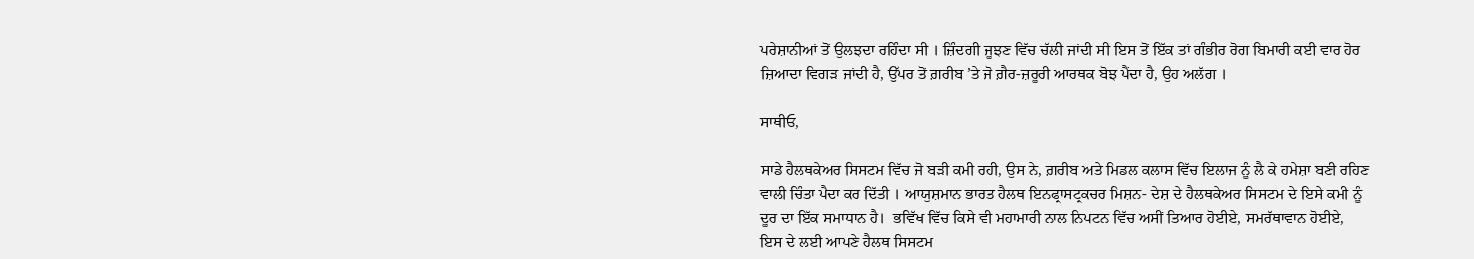ਪਰੇਸ਼ਾਨੀਆਂ ਤੋਂ ਉਲਝਦਾ ਰਹਿੰਦਾ ਸੀ । ਜ਼ਿੰਦਗੀ ਜੂਝਣ ਵਿੱਚ ਚੱਲੀ ਜਾਂਦੀ ਸੀ ਇਸ ਤੋਂ ਇੱਕ ਤਾਂ ਗੰਭੀਰ ਰੋਗ ਬਿਮਾਰੀ ਕਈ ਵਾਰ ਹੋਰ ਜ਼ਿਆਦਾ ਵਿਗੜ ਜਾਂਦੀ ਹੈ, ਉੱਪਰ ਤੋਂ ਗ਼ਰੀਬ ’ਤੇ ਜੋ ਗ਼ੈਰ-ਜ਼ਰੂਰੀ ਆਰਥਕ ਬੋਝ ਪੈਂਦਾ ਹੈ, ਉਹ ਅਲੱਗ ।

ਸਾਥੀਓ,

ਸਾਡੇ ਹੈਲਥਕੇਅਰ ਸਿਸਟਮ ਵਿੱਚ ਜੋ ਬੜੀ ਕਮੀ ਰਹੀ, ਉਸ ਨੇ, ਗ਼ਰੀਬ ਅਤੇ ਮਿਡਲ ਕਲਾਸ ਵਿੱਚ ਇਲਾਜ ਨੂੰ ਲੈ ਕੇ ਹਮੇਸ਼ਾ ਬਣੀ ਰਹਿਣ ਵਾਲੀ ਚਿੰਤਾ ਪੈਦਾ ਕਰ ਦਿੱਤੀ । ਆਯੁਸ਼ਮਾਨ ਭਾਰਤ ਹੈਲਥ ਇਨਫ੍ਰਾਸਟ੍ਰਕਚਰ ਮਿਸ਼ਨ- ਦੇਸ਼ ਦੇ ਹੈਲਥਕੇਅਰ ਸਿਸਟਮ ਦੇ ਇਸੇ ਕਮੀ ਨੂੰ ਦੂਰ ਦਾ ਇੱਕ ਸਮਾਧਾਨ ਹੈ।  ਭਵਿੱਖ ਵਿੱਚ ਕਿਸੇ ਵੀ ਮਹਾਮਾਰੀ ਨਾਲ ਨਿਪਟਨ ਵਿੱਚ ਅਸੀਂ ਤਿਆਰ ਹੋਈਏ, ਸਮਰੱਥਾਵਾਨ ਹੋਈਏ,  ਇਸ ਦੇ ਲਈ ਆਪਣੇ ਹੈਲਥ ਸਿਸਟਮ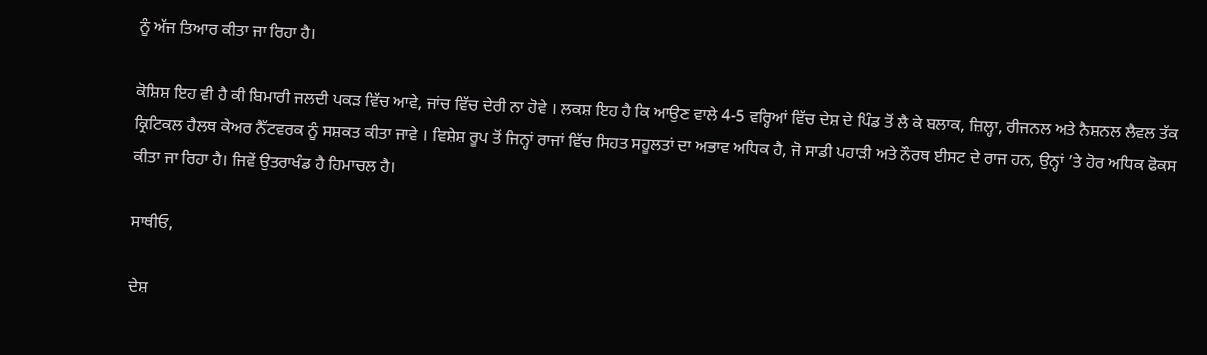ਨੂੰ ਅੱਜ ਤਿਆਰ ਕੀਤਾ ਜਾ ਰਿਹਾ ਹੈ।

ਕੋਸ਼ਿਸ਼ ਇਹ ਵੀ ਹੈ ਕੀ ਬਿਮਾਰੀ ਜਲਦੀ ਪਕੜ ਵਿੱਚ ਆਵੇ, ਜਾਂਚ ਵਿੱਚ ਦੇਰੀ ਨਾ ਹੋਵੇ । ਲਕਸ਼ ਇਹ ਹੈ ਕਿ ਆਉਣ ਵਾਲੇ 4-5 ਵਰ੍ਹਿਆਂ ਵਿੱਚ ਦੇਸ਼ ਦੇ ਪਿੰਡ ਤੋਂ ਲੈ ਕੇ ਬਲਾਕ, ਜ਼ਿਲ੍ਹਾ, ਰੀਜਨਲ ਅਤੇ ਨੈਸ਼ਨਲ ਲੈਵਲ ਤੱਕ ਕ੍ਰਿਟਿਕਲ ਹੈਲਥ ਕੇਅਰ ਨੈੱਟਵਰਕ ਨੂੰ ਸਸ਼ਕਤ ਕੀਤਾ ਜਾਵੇ । ਵਿਸ਼ੇਸ਼ ਰੂਪ ਤੋਂ ਜਿਨ੍ਹਾਂ ਰਾਜਾਂ ਵਿੱਚ ਸਿਹਤ ਸਹੂਲਤਾਂ ਦਾ ਅਭਾਵ ਅਧਿਕ ਹੈ, ਜੋ ਸਾਡੀ ਪਹਾੜੀ ਅਤੇ ਨੌਰਥ ਈਸਟ ਦੇ ਰਾਜ ਹਨ, ਉਨ੍ਹਾਂ ’ਤੇ ਹੋਰ ਅਧਿਕ ਫੋਕਸ ਕੀਤਾ ਜਾ ਰਿਹਾ ਹੈ। ਜਿਵੇਂ ਉਤਰਾਖੰਡ ਹੈ ਹਿਮਾਚਲ ਹੈ।

ਸਾਥੀਓ,

ਦੇਸ਼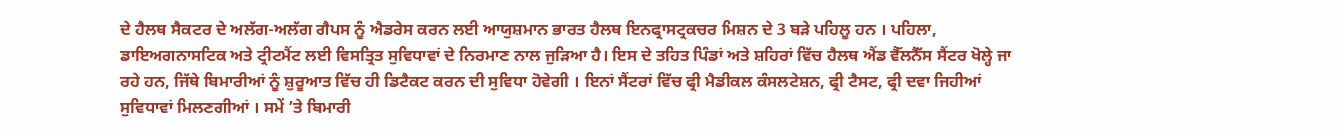ਦੇ ਹੈਲਥ ਸੈਕਟਰ ਦੇ ਅਲੱਗ-ਅਲੱਗ ਗੈਪਸ ਨੂੰ ਐਡਰੇਸ ਕਰਨ ਲਈ ਆਯੁਸ਼ਮਾਨ ਭਾਰਤ ਹੈਲਥ ਇਨਫ੍ਰਾਸਟ੍ਰਕਚਰ ਮਿਸ਼ਨ ਦੇ 3 ਬੜੇ ਪਹਿਲੂ ਹਨ । ਪਹਿਲਾ, ਡਾਇਅਗਨਾਸਟਿਕ ਅਤੇ ਟ੍ਰੀਟਮੈਂਟ ਲਈ ਵਿਸਤ੍ਰਿਤ ਸੁਵਿਧਾਵਾਂ ਦੇ ਨਿਰਮਾਣ ਨਾਲ ਜੁੜਿਆ ਹੈ। ਇਸ ਦੇ ਤਹਿਤ ਪਿੰਡਾਂ ਅਤੇ ਸ਼ਹਿਰਾਂ ਵਿੱਚ ਹੈਲਥ ਐਂਡ ਵੈੱਲਨੈੱਸ ਸੈਂਟਰ ਖੋਲ੍ਹੇ ਜਾ ਰਹੇ ਹਨ, ਜਿੱਥੇ ਬਿਮਾਰੀਆਂ ਨੂੰ ਸ਼ੁਰੂਆਤ ਵਿੱਚ ਹੀ ਡਿਟੈਕਟ ਕਰਨ ਦੀ ਸੁਵਿਧਾ ਹੋਵੇਗੀ । ਇਨਾਂ ਸੈਂਟਰਾਂ ਵਿੱਚ ਫ੍ਰੀ ਮੈਡੀਕਲ ਕੰਸਲਟੇਸ਼ਨ, ਫ੍ਰੀ ਟੈਸਟ, ਫ੍ਰੀ ਦਵਾ ਜਿਹੀਆਂ ਸੁਵਿਧਾਵਾਂ ਮਿਲਣਗੀਆਂ । ਸਮੇਂ ’ਤੇ ਬਿਮਾਰੀ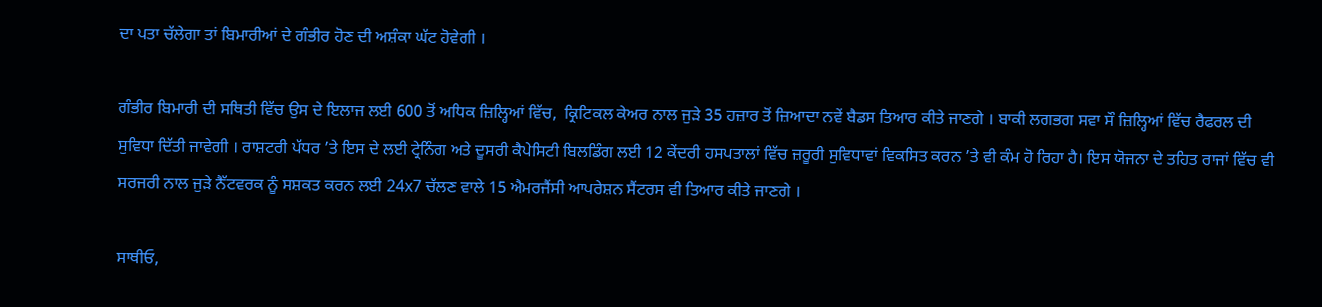ਦਾ ਪਤਾ ਚੱਲੇਗਾ ਤਾਂ ਬਿਮਾਰੀਆਂ ਦੇ ਗੰਭੀਰ ਹੋਣ ਦੀ ਅਸ਼ੰਕਾ ਘੱਟ ਹੋਵੇਗੀ ।

ਗੰਭੀਰ ਬਿਮਾਰੀ ਦੀ ਸਥਿਤੀ ਵਿੱਚ ਉਸ ਦੇ ਇਲਾਜ ਲਈ 600 ਤੋਂ ਅਧਿਕ ਜ਼ਿਲ੍ਹਿਆਂ ਵਿੱਚ,  ਕ੍ਰਿਟਿਕਲ ਕੇਅਰ ਨਾਲ ਜੁੜੇ 35 ਹਜ਼ਾਰ ਤੋਂ ਜ਼ਿਆਦਾ ਨਵੇਂ ਬੈਡਸ ਤਿਆਰ ਕੀਤੇ ਜਾਣਗੇ । ਬਾਕੀ ਲਗਭਗ ਸਵਾ ਸੌ ਜ਼ਿਲ੍ਹਿਆਂ ਵਿੱਚ ਰੈਫਰਲ ਦੀ ਸੁਵਿਧਾ ਦਿੱਤੀ ਜਾਵੇਗੀ । ਰਾਸ਼ਟਰੀ ਪੱਧਰ ’ਤੇ ਇਸ ਦੇ ਲਈ ਟ੍ਰੇਨਿੰਗ ਅਤੇ ਦੂਸਰੀ ਕੈਪੇਸਿਟੀ ਬਿਲਡਿੰਗ ਲਈ 12 ਕੇਂਦਰੀ ਹਸਪਤਾਲਾਂ ਵਿੱਚ ਜ਼ਰੂਰੀ ਸੁਵਿਧਾਵਾਂ ਵਿਕਸਿਤ ਕਰਨ ’ਤੇ ਵੀ ਕੰਮ ਹੋ ਰਿਹਾ ਹੈ। ਇਸ ਯੋਜਨਾ ਦੇ ਤਹਿਤ ਰਾਜਾਂ ਵਿੱਚ ਵੀ ਸਰਜਰੀ ਨਾਲ ਜੁੜੇ ਨੈੱਟਵਰਕ ਨੂੰ ਸਸ਼ਕਤ ਕਰਨ ਲਈ 24x7 ਚੱਲਣ ਵਾਲੇ 15 ਐਮਰਜੈਂਸੀ ਆਪਰੇਸ਼ਨ ਸੈਂਟਰਸ ਵੀ ਤਿਆਰ ਕੀਤੇ ਜਾਣਗੇ ।

ਸਾਥੀਓ,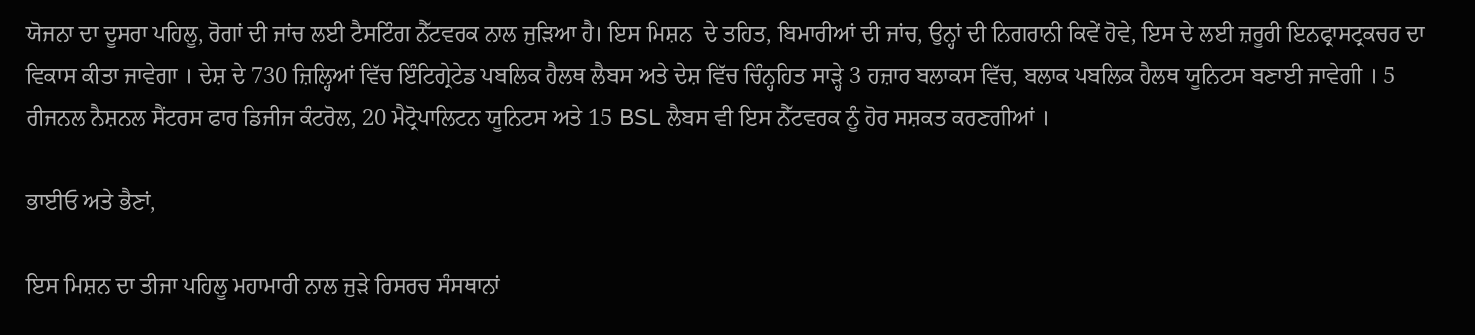ਯੋਜਨਾ ਦਾ ਦੂਸਰਾ ਪਹਿਲੂ, ਰੋਗਾਂ ਦੀ ਜਾਂਚ ਲਈ ਟੈਸਟਿੰਗ ਨੈੱਟਵਰਕ ਨਾਲ ਜੁੜਿਆ ਹੈ। ਇਸ ਮਿਸ਼ਨ  ਦੇ ਤਹਿਤ, ਬਿਮਾਰੀਆਂ ਦੀ ਜਾਂਚ, ਉਨ੍ਹਾਂ ਦੀ ਨਿਗਰਾਨੀ ਕਿਵੇਂ ਹੋਵੇ, ਇਸ ਦੇ ਲਈ ਜ਼ਰੂਰੀ ਇਨਫ੍ਰਾਸਟ੍ਰਕਚਰ ਦਾ ਵਿਕਾਸ ਕੀਤਾ ਜਾਵੇਗਾ । ਦੇਸ਼ ਦੇ 730 ਜ਼ਿਲ੍ਹਿਆਂ ਵਿੱਚ ਇੰਟਿਗ੍ਰੇਟੇਡ ਪਬਲਿਕ ਹੈਲਥ ਲੈਬਸ ਅਤੇ ਦੇਸ਼ ਵਿੱਚ ਚਿੰਨ੍ਹਹਿਤ ਸਾੜ੍ਹੇ 3 ਹਜ਼ਾਰ ਬਲਾਕਸ ਵਿੱਚ, ਬਲਾਕ ਪਬਲਿਕ ਹੈਲਥ ਯੂਨਿਟਸ ਬਣਾਈ ਜਾਵੇਗੀ । 5 ਰੀਜਨਲ ਨੈਸ਼ਨਲ ਸੈਂਟਰਸ ਫਾਰ ਡਿਜੀਜ ਕੰਟਰੋਲ, 20 ਮੈਟ੍ਰੋਪਾਲਿਟਨ ਯੂਨਿਟਸ ਅਤੇ 15 BSL ਲੈਬਸ ਵੀ ਇਸ ਨੈੱਟਵਰਕ ਨੂੰ ਹੋਰ ਸਸ਼ਕਤ ਕਰਣਗੀਆਂ ।

ਭਾਈਓ ਅਤੇ ਭੈਣਾਂ,

ਇਸ ਮਿਸ਼ਨ ਦਾ ਤੀਜਾ ਪਹਿਲੂ ਮਹਾਮਾਰੀ ਨਾਲ ਜੁੜੇ ਰਿਸਰਚ ਸੰਸਥਾਨਾਂ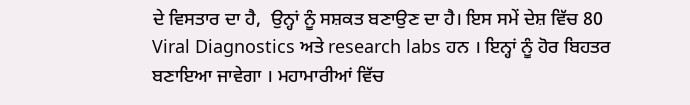ਦੇ ਵਿਸਤਾਰ ਦਾ ਹੈ,  ਉਨ੍ਹਾਂ ਨੂੰ ਸਸ਼ਕਤ ਬਣਾਉਣ ਦਾ ਹੈ। ਇਸ ਸਮੇਂ ਦੇਸ਼ ਵਿੱਚ 80 Viral Diagnostics ਅਤੇ research labs ਹਨ । ਇਨ੍ਹਾਂ ਨੂੰ ਹੋਰ ਬਿਹਤਰ ਬਣਾਇਆ ਜਾਵੇਗਾ । ਮਹਾਮਾਰੀਆਂ ਵਿੱਚ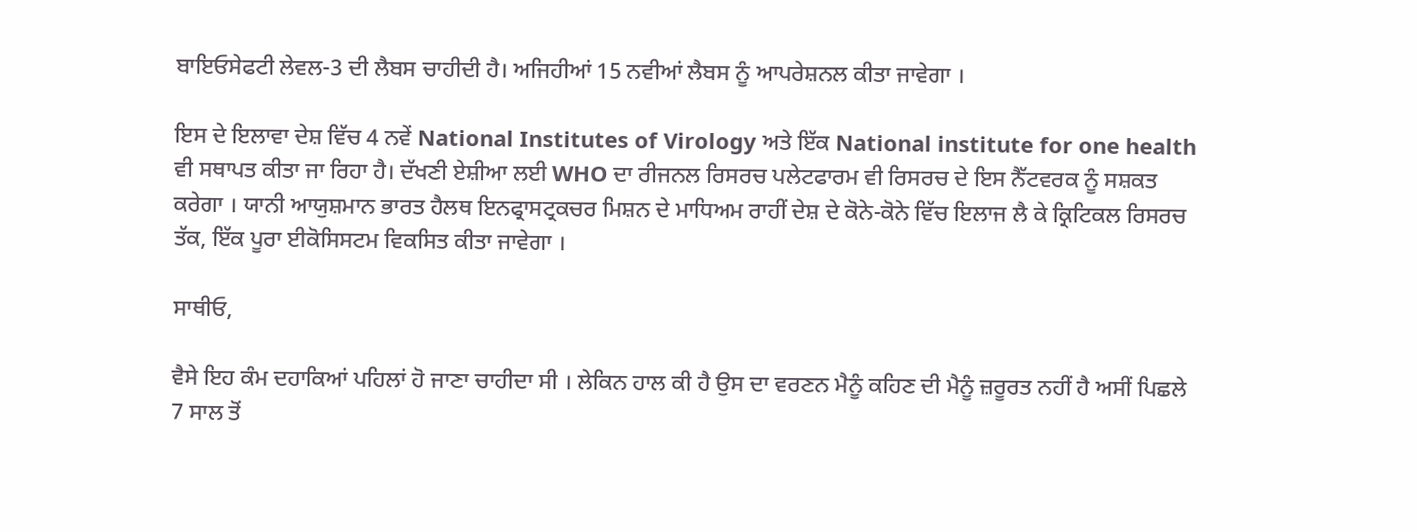ਬਾਇਓਸੇਫਟੀ ਲੇਵਲ-3 ਦੀ ਲੈਬਸ ਚਾਹੀਦੀ ਹੈ। ਅਜਿਹੀਆਂ 15 ਨਵੀਆਂ ਲੈਬਸ ਨੂੰ ਆਪਰੇਸ਼ਨਲ ਕੀਤਾ ਜਾਵੇਗਾ ।

ਇਸ ਦੇ ਇਲਾਵਾ ਦੇਸ਼ ਵਿੱਚ 4 ਨਵੇਂ National Institutes of Virology ਅਤੇ ਇੱਕ National institute for one health ਵੀ ਸਥਾਪਤ ਕੀਤਾ ਜਾ ਰਿਹਾ ਹੈ। ਦੱਖਣੀ ਏਸ਼ੀਆ ਲਈ WHO ਦਾ ਰੀਜਨਲ ਰਿਸਰਚ ਪਲੇਟਫਾਰਮ ਵੀ ਰਿਸਰਚ ਦੇ ਇਸ ਨੈੱਟਵਰਕ ਨੂੰ ਸਸ਼ਕਤ ਕਰੇਗਾ । ਯਾਨੀ ਆਯੁਸ਼ਮਾਨ ਭਾਰਤ ਹੈਲਥ ਇਨਫ੍ਰਾਸਟ੍ਰਕਚਰ ਮਿਸ਼ਨ ਦੇ ਮਾਧਿਅਮ ਰਾਹੀਂ ਦੇਸ਼ ਦੇ ਕੋਨੇ-ਕੋਨੇ ਵਿੱਚ ਇਲਾਜ ਲੈ ਕੇ ਕ੍ਰਿਟਿਕਲ ਰਿਸਰਚ ਤੱਕ, ਇੱਕ ਪੂਰਾ ਈਕੋਸਿਸਟਮ ਵਿਕਸਿਤ ਕੀਤਾ ਜਾਵੇਗਾ ।

ਸਾਥੀਓ,

ਵੈਸੇ ਇਹ ਕੰਮ ਦਹਾਕਿਆਂ ਪਹਿਲਾਂ ਹੋ ਜਾਣਾ ਚਾਹੀਦਾ ਸੀ । ਲੇਕਿਨ ਹਾਲ ਕੀ ਹੈ ਉਸ ਦਾ ਵਰਣਨ ਮੈਨੂੰ ਕਹਿਣ ਦੀ ਮੈਨੂੰ ਜ਼ਰੂਰਤ ਨਹੀਂ ਹੈ ਅਸੀਂ ਪਿਛਲੇ 7 ਸਾਲ ਤੋਂ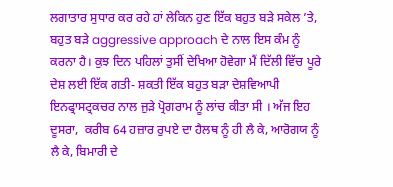ਲਗਾਤਾਰ ਸੁਧਾਰ ਕਰ ਰਹੇ ਹਾਂ ਲੇਕਿਨ ਹੁਣ ਇੱਕ ਬਹੁਤ ਬੜੇ ਸਕੇਲ ’ਤੇ, ਬਹੁਤ ਬੜੇ aggressive approach ਦੇ ਨਾਲ ਇਸ ਕੰਮ ਨੂੰ ਕਰਨਾ ਹੈ। ਕੁਝ ਦਿਨ ਪਹਿਲਾਂ ਤੁਸੀਂ ਦੇਖਿਆ ਹੋਵੇਗਾ ਮੈਂ ਦਿੱਲੀ ਵਿੱਚ ਪੂਰੇ ਦੇਸ਼ ਲਈ ਇੱਕ ਗਤੀ- ਸ਼ਕਤੀ ਇੱਕ ਬਹੁਤ ਬੜਾ ਦੇਸ਼ਵਿਆਪੀ ਇਨਫ੍ਰਾਸਟ੍ਰਕਚਰ ਨਾਲ ਜੁੜੇ ਪ੍ਰੋਗਰਾਮ ਨੂੰ ਲਾਂਚ ਕੀਤਾ ਸੀ । ਅੱਜ ਇਹ ਦੂਸਰਾ,  ਕਰੀਬ 64 ਹਜ਼ਾਰ ਰੁਪਏ ਦਾ ਹੈਲਥ ਨੂੰ ਹੀ ਲੈ ਕੇ, ਆਰੋਗਯ ਨੂੰ ਲੈ ਕੇ, ਬਿਮਾਰੀ ਦੇ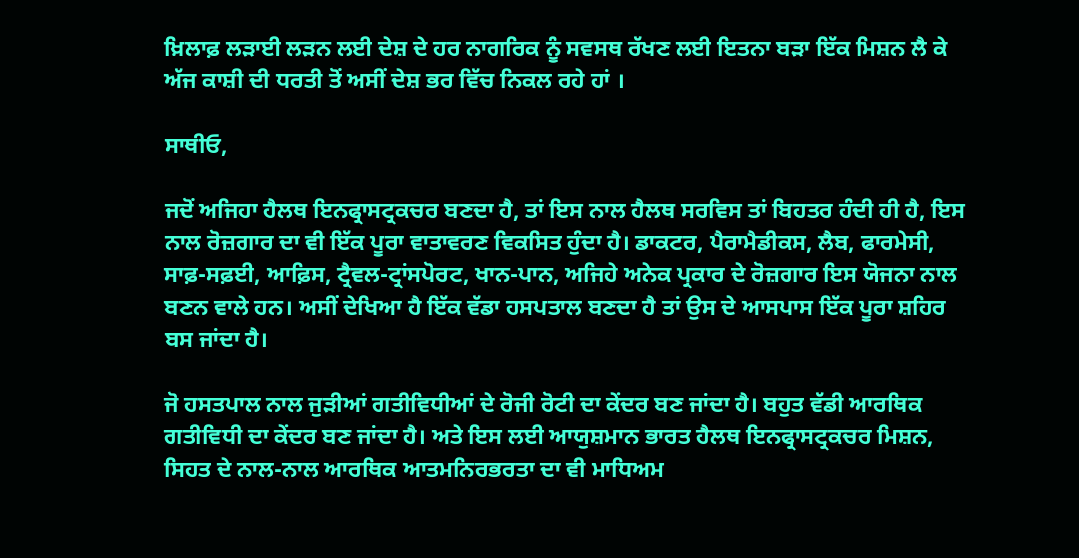ਖ਼ਿਲਾਫ਼ ਲੜਾਈ ਲੜਨ ਲਈ ਦੇਸ਼ ਦੇ ਹਰ ਨਾਗਰਿਕ ਨੂੰ ਸਵਸਥ ਰੱਖਣ ਲਈ ਇਤਨਾ ਬੜਾ ਇੱਕ ਮਿਸ਼ਨ ਲੈ ਕੇ ਅੱਜ ਕਾਸ਼ੀ ਦੀ ਧਰਤੀ ਤੋਂ ਅਸੀਂ ਦੇਸ਼ ਭਰ ਵਿੱਚ ਨਿਕਲ ਰਹੇ ਹਾਂ ।

ਸਾਥੀਓ,

ਜਦੋਂ ਅਜਿਹਾ ਹੈਲਥ ਇਨਫ੍ਰਾਸਟ੍ਰਕਚਰ ਬਣਦਾ ਹੈ, ਤਾਂ ਇਸ ਨਾਲ ਹੈਲਥ ਸਰਵਿਸ ਤਾਂ ਬਿਹਤਰ ਹੰਦੀ ਹੀ ਹੈ, ਇਸ ਨਾਲ ਰੋਜ਼ਗਾਰ ਦਾ ਵੀ ਇੱਕ ਪੂਰਾ ਵਾਤਾਵਰਣ ਵਿਕਸਿਤ ਹੁੰਦਾ ਹੈ। ਡਾਕਟਰ, ਪੈਰਾਮੈਡੀਕਸ, ਲੈਬ, ਫਾਰਮੇਸੀ, ਸਾਫ਼-ਸਫ਼ਈ, ਆਫ਼ਿਸ, ਟ੍ਰੈਵਲ-ਟ੍ਰਾਂਸਪੋਰਟ, ਖਾਨ-ਪਾਨ, ਅਜਿਹੇ ਅਨੇਕ ਪ੍ਰਕਾਰ ਦੇ ਰੋਜ਼ਗਾਰ ਇਸ ਯੋਜਨਾ ਨਾਲ ਬਣਨ ਵਾਲੇ ਹਨ। ਅਸੀਂ ਦੇਖਿਆ ਹੈ ਇੱਕ ਵੱਡਾ ਹਸਪਤਾਲ ਬਣਦਾ ਹੈ ਤਾਂ ਉਸ ਦੇ ਆਸਪਾਸ ਇੱਕ ਪੂਰਾ ਸ਼ਹਿਰ ਬਸ ਜਾਂਦਾ ਹੈ।

ਜੋ ਹਸਤਪਾਲ ਨਾਲ ਜੁੜੀਆਂ ਗਤੀਵਿਧੀਆਂ ਦੇ ਰੋਜੀ ਰੋਟੀ ਦਾ ਕੇਂਦਰ ਬਣ ਜਾਂਦਾ ਹੈ। ਬਹੁਤ ਵੱਡੀ ਆਰਥਿਕ ਗਤੀਵਿਧੀ ਦਾ ਕੇਂਦਰ ਬਣ ਜਾਂਦਾ ਹੈ। ਅਤੇ ਇਸ ਲਈ ਆਯੁਸ਼ਮਾਨ ਭਾਰਤ ਹੈਲਥ ਇਨਫ੍ਰਾਸਟ੍ਰਕਚਰ ਮਿਸ਼ਨ, ਸਿਹਤ ਦੇ ਨਾਲ-ਨਾਲ ਆਰਥਿਕ ਆਤਮਨਿਰਭਰਤਾ ਦਾ ਵੀ ਮਾਧਿਅਮ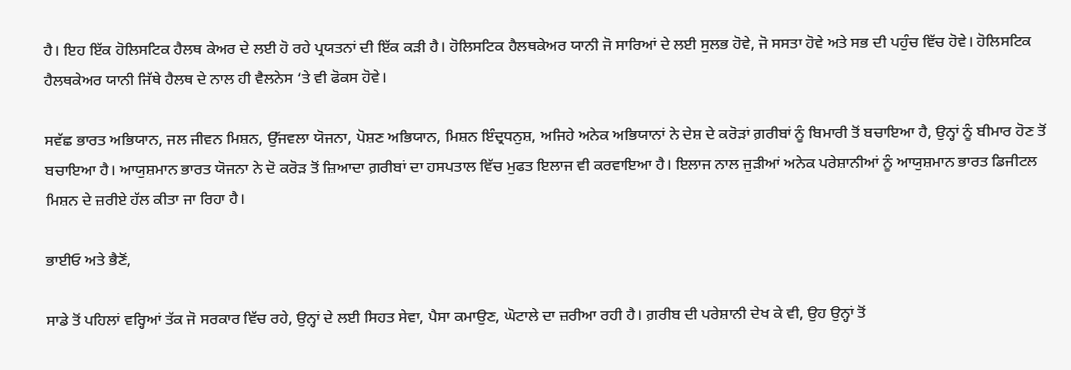ਹੈ। ਇਹ ਇੱਕ ਹੋਲਿਸਟਿਕ ਹੈਲਥ ਕੇਅਰ ਦੇ ਲਈ ਹੋ ਰਹੇ ਪ੍ਰਯਤਨਾਂ ਦੀ ਇੱਕ ਕੜੀ ਹੈ। ਹੋਲਿਸਟਿਕ ਹੈਲਥਕੇਅਰ ਯਾਨੀ ਜੋ ਸਾਰਿਆਂ ਦੇ ਲਈ ਸੁਲਭ ਹੋਵੇ, ਜੋ ਸਸਤਾ ਹੋਵੇ ਅਤੇ ਸਭ ਦੀ ਪਹੁੰਚ ਵਿੱਚ ਹੋਵੇ। ਹੋਲਿਸਟਿਕ ਹੈਲਥਕੇਅਰ ਯਾਨੀ ਜਿੱਥੇ ਹੈਲਥ ਦੇ ਨਾਲ ਹੀ ਵੈਲਨੇਸ ‘ਤੇ ਵੀ ਫੋਕਸ ਹੋਵੇ।

ਸਵੱਛ ਭਾਰਤ ਅਭਿਯਾਨ, ਜਲ ਜੀਵਨ ਮਿਸ਼ਨ, ਉੱਜਵਲਾ ਯੋਜਨਾ, ਪੋਸ਼ਣ ਅਭਿਯਾਨ, ਮਿਸ਼ਨ ਇੰਦ੍ਰਧਨੁਸ਼, ਅਜਿਹੇ ਅਨੇਕ ਅਭਿਯਾਨਾਂ ਨੇ ਦੇਸ਼ ਦੇ ਕਰੋੜਾਂ ਗ਼ਰੀਬਾਂ ਨੂੰ ਬਿਮਾਰੀ ਤੋਂ ਬਚਾਇਆ ਹੈ, ਉਨ੍ਹਾਂ ਨੂੰ ਬੀਮਾਰ ਹੋਣ ਤੋਂ ਬਚਾਇਆ ਹੈ। ਆਯੁਸ਼ਮਾਨ ਭਾਰਤ ਯੋਜਨਾ ਨੇ ਦੋ ਕਰੋੜ ਤੋਂ ਜ਼ਿਆਦਾ ਗ਼ਰੀਬਾਂ ਦਾ ਹਸਪਤਾਲ ਵਿੱਚ ਮੁਫਤ ਇਲਾਜ ਵੀ ਕਰਵਾਇਆ ਹੈ। ਇਲਾਜ ਨਾਲ ਜੁੜੀਆਂ ਅਨੇਕ ਪਰੇਸ਼ਾਨੀਆਂ ਨੂੰ ਆਯੁਸ਼ਮਾਨ ਭਾਰਤ ਡਿਜੀਟਲ ਮਿਸ਼ਨ ਦੇ ਜ਼ਰੀਏ ਹੱਲ ਕੀਤਾ ਜਾ ਰਿਹਾ ਹੈ।

ਭਾਈਓ ਅਤੇ ਭੈਣੋਂ,

ਸਾਡੇ ਤੋਂ ਪਹਿਲਾਂ ਵਰ੍ਹਿਆਂ ਤੱਕ ਜੋ ਸਰਕਾਰ ਵਿੱਚ ਰਹੇ, ਉਨ੍ਹਾਂ ਦੇ ਲਈ ਸਿਹਤ ਸੇਵਾ, ਪੈਸਾ ਕਮਾਉਣ, ਘੋਟਾਲੇ ਦਾ ਜ਼ਰੀਆ ਰਹੀ ਹੈ। ਗ਼ਰੀਬ ਦੀ ਪਰੇਸ਼ਾਨੀ ਦੇਖ ਕੇ ਵੀ, ਉਹ ਉਨ੍ਹਾਂ ਤੋਂ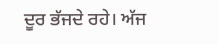ਦੂਰ ਭੱਜਦੇ ਰਹੇ। ਅੱਜ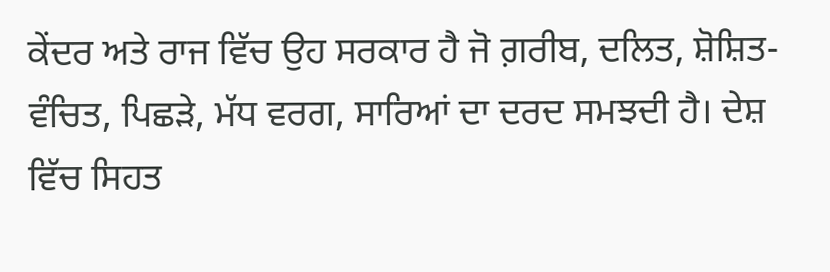ਕੇਂਦਰ ਅਤੇ ਰਾਜ ਵਿੱਚ ਉਹ ਸਰਕਾਰ ਹੈ ਜੋ ਗ਼ਰੀਬ, ਦਲਿਤ, ਸ਼ੋਸ਼ਿਤ-ਵੰਚਿਤ, ਪਿਛੜੇ, ਮੱਧ ਵਰਗ, ਸਾਰਿਆਂ ਦਾ ਦਰਦ ਸਮਝਦੀ ਹੈ। ਦੇਸ਼ ਵਿੱਚ ਸਿਹਤ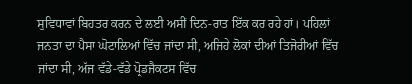ਸੁਵਿਧਾਵਾਂ ਬਿਹਤਰ ਕਰਨ ਦੇ ਲਈ ਅਸੀਂ ਦਿਨ-ਰਾਤ ਇੱਕ ਕਰ ਰਹੇ ਹਾਂ। ਪਹਿਲਾਂ ਜਨਤਾ ਦਾ ਪੈਸਾ ਘੋਟਾਲਿਆਂ ਵਿੱਚ ਜਾਂਦਾ ਸੀ, ਅਜਿਹੇ ਲੋਕਾਂ ਦੀਆਂ ਤਿਜੋਰੀਆਂ ਵਿੱਚ ਜਾਂਦਾ ਸੀ, ਅੱਜ ਵੱਡੇ-ਵੱਡੇ ਪ੍ਰੋਡਜੈਕਟਸ ਵਿੱਚ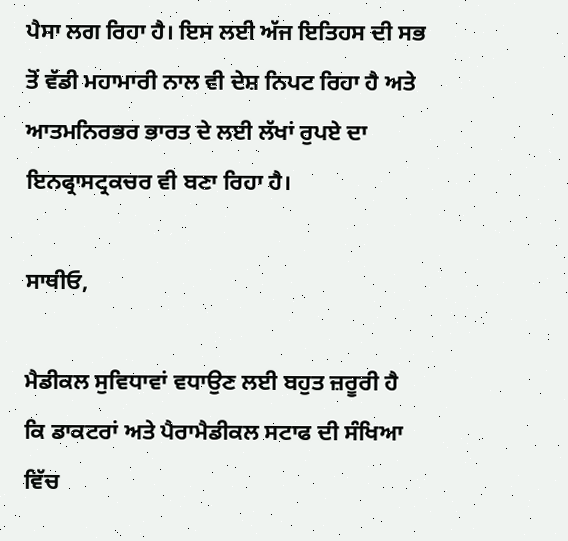ਪੈਸਾ ਲਗ ਰਿਹਾ ਹੈ। ਇਸ ਲਈ ਅੱਜ ਇਤਿਹਸ ਦੀ ਸਭ ਤੋਂ ਵੱਡੀ ਮਹਾਮਾਰੀ ਨਾਲ ਵੀ ਦੇਸ਼ ਨਿਪਟ ਰਿਹਾ ਹੈ ਅਤੇ ਆਤਮਨਿਰਭਰ ਭਾਰਤ ਦੇ ਲਈ ਲੱਖਾਂ ਰੁਪਏ ਦਾ ਇਨਫ੍ਰਾਸਟ੍ਰਕਚਰ ਵੀ ਬਣਾ ਰਿਹਾ ਹੈ।

ਸਾਥੀਓ,

ਮੈਡੀਕਲ ਸੁਵਿਧਾਵਾਂ ਵਧਾਉਣ ਲਈ ਬਹੁਤ ਜ਼ਰੂਰੀ ਹੈ ਕਿ ਡਾਕਟਰਾਂ ਅਤੇ ਪੈਰਾਮੈਡੀਕਲ ਸਟਾਫ ਦੀ ਸੰਖਿਆ ਵਿੱਚ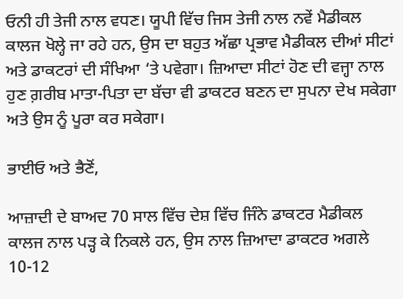ਓਨੀ ਹੀ ਤੇਜੀ ਨਾਲ ਵਧਣ। ਯੂਪੀ ਵਿੱਚ ਜਿਸ ਤੇਜੀ ਨਾਲ ਨਵੇਂ ਮੈਡੀਕਲ ਕਾਲਜ ਖੋਲ੍ਹੇ ਜਾ ਰਹੇ ਹਨ, ਉਸ ਦਾ ਬਹੁਤ ਅੱਛਾ ਪ੍ਰਭਾਵ ਮੈਡੀਕਲ ਦੀਆਂ ਸੀਟਾਂ ਅਤੇ ਡਾਕਟਰਾਂ ਦੀ ਸੰਖਿਆ ‘ਤੇ ਪਵੇਗਾ। ਜ਼ਿਆਦਾ ਸੀਟਾਂ ਹੋਣ ਦੀ ਵਜ੍ਹਾ ਨਾਲ ਹੁਣ ਗ਼ਰੀਬ ਮਾਤਾ-ਪਿਤਾ ਦਾ ਬੱਚਾ ਵੀ ਡਾਕਟਰ ਬਣਨ ਦਾ ਸੁਪਨਾ ਦੇਖ ਸਕੇਗਾ ਅਤੇ ਉਸ ਨੂੰ ਪੂਰਾ ਕਰ ਸਕੇਗਾ।

ਭਾਈਓ ਅਤੇ ਭੈਣੋਂ,

ਆਜ਼ਾਦੀ ਦੇ ਬਾਅਦ 70 ਸਾਲ ਵਿੱਚ ਦੇਸ਼ ਵਿੱਚ ਜਿੰਨੇ ਡਾਕਟਰ ਮੈਡੀਕਲ ਕਾਲਜ ਨਾਲ ਪੜ੍ਹ ਕੇ ਨਿਕਲੇ ਹਨ, ਉਸ ਨਾਲ ਜ਼ਿਆਦਾ ਡਾਕਟਰ ਅਗਲੇ 10-12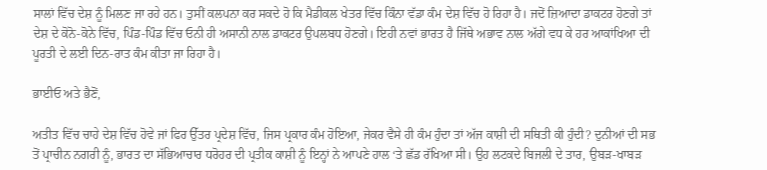ਸਾਲਾਂ ਵਿੱਚ ਦੇਸ਼ ਨੂੰ ਮਿਲਣ ਜਾ ਰਹੇ ਹਨ। ਤੁਸੀਂ ਕਲਪਨਾ ਕਰ ਸਕਦੇ ਹੋ ਕਿ ਮੈਡੀਕਲ ਖੇਤਰ ਵਿੱਚ ਕਿੰਨਾ ਵੱਡਾ ਕੰਮ ਦੇਸ਼ ਵਿੱਚ ਹੋ ਰਿਹਾ ਹੈ। ਜਦੋਂ ਜ਼ਿਆਦਾ ਡਾਕਟਰ ਹੋਣਗੇ ਤਾਂ ਦੇਸ਼ ਦੇ ਕੋਨੋ-ਕੋਨੇ ਵਿੱਚ, ਪਿੰਡ-ਪਿੰਡ ਵਿੱਚ ਓਨੀ ਹੀ ਅਸਾਨੀ ਨਾਲ ਡਾਕਟਰ ਉਪਲਬਧ ਹੋਣਗੇ। ਇਹੀ ਨਵਾਂ ਭਾਰਤ ਹੈ ਜਿੱਥੇ ਅਭਾਵ ਨਾਲ ਅੱਗੇ ਵਧ ਕੇ ਹਰ ਆਕਾਂਖਿਆ ਦੀ ਪੂਰਤੀ ਦੇ ਲਈ ਦਿਨ-ਰਾਤ ਕੰਮ ਕੀਤਾ ਜਾ ਰਿਹਾ ਹੈ।

ਭਾਈਓ ਅਤੇ ਭੈਣੋਂ,

ਅਤੀਤ ਵਿੱਚ ਚਾਹੇ ਦੇਸ਼ ਵਿੱਚ ਹੋਵੇ ਜਾਂ ਫਿਰ ਉੱਤਰ ਪ੍ਰਦੇਸ਼ ਵਿੱਚ, ਜਿਸ ਪ੍ਰਕਾਰ ਕੰਮ ਹੋਇਆ, ਜੇਕਰ ਵੈਸੇ ਹੀ ਕੰਮ ਹੁੰਦਾ ਤਾਂ ਅੱਜ ਕਾਸ਼ੀ ਦੀ ਸਥਿਤੀ ਕੀ ਹੁੰਦੀ? ਦੁਨੀਆਂ ਦੀ ਸਭ ਤੋਂ ਪ੍ਰਾਚੀਨ ਨਗਰੀ ਨੂੰ, ਭਾਰਤ ਦਾ ਸੱਭਿਆਚਾਰ ਧਰੋਹਰ ਦੀ ਪ੍ਰਤੀਕ ਕਾਸ਼ੀ ਨੂੰ ਇਨ੍ਹਾਂ ਨੇ ਆਪਣੇ ਹਾਲ ‘ਤੇ ਛੱਡ ਰੱਖਿਆ ਸੀ। ਉਹ ਲਟਕਦੇ ਬਿਜਲੀ ਦੇ ਤਾਰ, ਉਬੜ-ਖਾਬੜ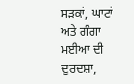ਸੜਕਾਂ, ਘਾਟਾਂ ਅਤੇ ਗੰਗਾ ਮਈਆ ਦੀ ਦੁਰਦਸ਼ਾ,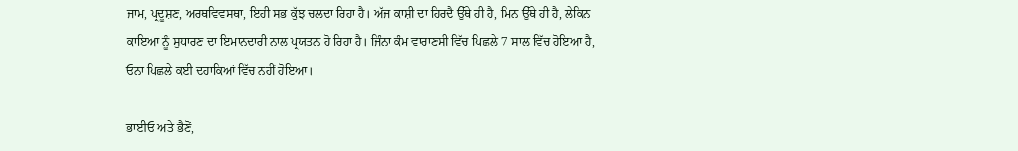ਜਾਮ, ਪ੍ਰਦੂਸ਼ਣ, ਅਰਥਵਿਵਸਥਾ, ਇਹੀ ਸਭ ਕੁੱਝ ਚਲਦਾ ਰਿਹਾ ਹੈ। ਅੱਜ ਕਾਸ਼ੀ ਦਾ ਹਿਰਦੈ ਉੱਥੇ ਹੀ ਹੈ, ਮਿਨ ਉੱਥੇ ਹੀ ਹੈ, ਲੇਕਿਨ ਕਾਇਆ ਨੂੰ ਸੁਧਾਰਣ ਦਾ ਇਮਾਨਦਾਰੀ ਨਾਲ ਪ੍ਰਯਤਨ ਹੋ ਰਿਹਾ ਹੈ। ਜਿੰਨਾ ਕੰਮ ਵਾਰਾਣਸੀ ਵਿੱਚ ਪਿਛਲੇ 7 ਸਾਲ ਵਿੱਚ ਹੋਇਆ ਹੈ, ਓਨਾ ਪਿਛਲੇ ਕਈ ਦਹਾਕਿਆਂ ਵਿੱਚ ਨਹੀਂ ਹੋਇਆ।

ਭਾਈਓ ਅਤੇ ਭੈਣੋਂ,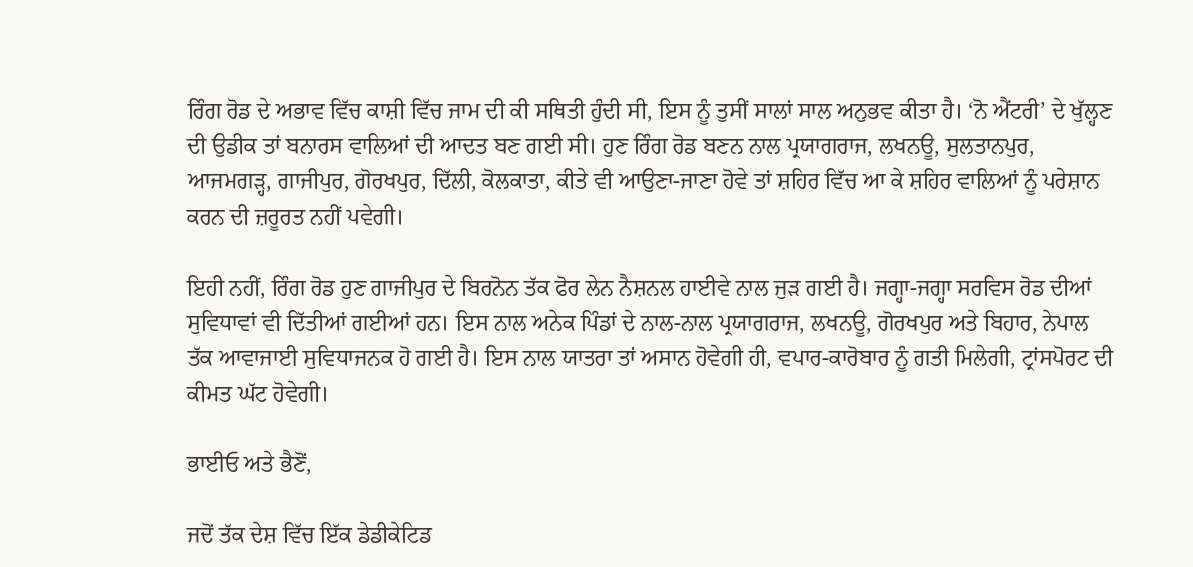ਰਿੰਗ ਰੋਡ ਦੇ ਅਭਾਵ ਵਿੱਚ ਕਾਸ਼ੀ ਵਿੱਚ ਜਾਮ ਦੀ ਕੀ ਸਥਿਤੀ ਹੁੰਦੀ ਸੀ, ਇਸ ਨੂੰ ਤੁਸੀਂ ਸਾਲਾਂ ਸਾਲ ਅਨੁਭਵ ਕੀਤਾ ਹੈ। ‘ਨੋ ਐਂਟਰੀ’ ਦੇ ਖੁੱਲ੍ਹਣ ਦੀ ਉਡੀਕ ਤਾਂ ਬਨਾਰਸ ਵਾਲਿਆਂ ਦੀ ਆਦਤ ਬਣ ਗਈ ਸੀ। ਹੁਣ ਰਿੰਗ ਰੋਡ ਬਣਨ ਨਾਲ ਪ੍ਰਯਾਗਰਾਜ, ਲਖਨਊ, ਸੁਲਤਾਨਪੁਰ, ਆਜਮਗੜ੍ਹ, ਗਾਜੀਪੁਰ, ਗੋਰਖਪੁਰ, ਦਿੱਲੀ, ਕੋਲਕਾਤਾ, ਕੀਤੇ ਵੀ ਆਉਣਾ-ਜਾਣਾ ਹੋਵੇ ਤਾਂ ਸ਼ਹਿਰ ਵਿੱਚ ਆ ਕੇ ਸ਼ਹਿਰ ਵਾਲਿਆਂ ਨੂੰ ਪਰੇਸ਼ਾਨ ਕਰਨ ਦੀ ਜ਼ਰੂਰਤ ਨਹੀਂ ਪਵੇਗੀ।

ਇਹੀ ਨਹੀਂ, ਰਿੰਗ ਰੋਡ ਹੁਣ ਗਾਜੀਪੁਰ ਦੇ ਬਿਰਨੋਨ ਤੱਕ ਫੋਰ ਲੇਨ ਨੈਸ਼ਨਲ ਹਾਈਵੇ ਨਾਲ ਜੁੜ ਗਈ ਹੈ। ਜਗ੍ਹਾ-ਜਗ੍ਹਾ ਸਰਵਿਸ ਰੋਡ ਦੀਆਂ ਸੁਵਿਧਾਵਾਂ ਵੀ ਦਿੱਤੀਆਂ ਗਈਆਂ ਹਨ। ਇਸ ਨਾਲ ਅਨੇਕ ਪਿੰਡਾਂ ਦੇ ਨਾਲ-ਨਾਲ ਪ੍ਰਯਾਗਰਾਜ, ਲਖਨਊ, ਗੋਰਖਪੁਰ ਅਤੇ ਬਿਹਾਰ, ਨੇਪਾਲ ਤੱਕ ਆਵਾਜਾਈ ਸੁਵਿਧਾਜਨਕ ਹੋ ਗਈ ਹੈ। ਇਸ ਨਾਲ ਯਾਤਰਾ ਤਾਂ ਅਸਾਨ ਹੋਵੇਗੀ ਹੀ, ਵਪਾਰ-ਕਾਰੋਬਾਰ ਨੂੰ ਗਤੀ ਮਿਲੇਗੀ, ਟ੍ਰਾਂਸਪੋਰਟ ਦੀ ਕੀਮਤ ਘੱਟ ਹੋਵੇਗੀ।

ਭਾਈਓ ਅਤੇ ਭੈਣੋਂ,

ਜਦੋਂ ਤੱਕ ਦੇਸ਼ ਵਿੱਚ ਇੱਕ ਡੇਡੀਕੇਟਿਡ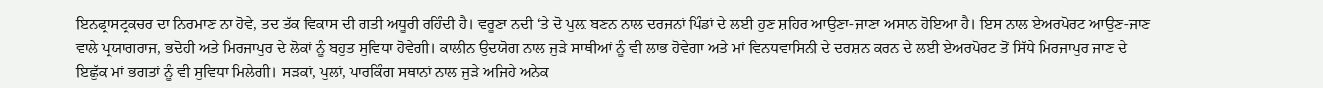ਇਨਫ੍ਰਾਸਟ੍ਰਕਚਰ ਦਾ ਨਿਰਮਾਣ ਨਾ ਹੋਵੇ, ਤਦ ਤੱਕ ਵਿਕਾਸ ਦੀ ਗਤੀ ਅਧੂਰੀ ਰਹਿੰਦੀ ਹੈ। ਵਰੂਣਾ ਨਦੀ ‘ਤੇ ਦੋ ਪੁਲ਼ ਬਣਨ ਨਾਲ ਦਰਜਨਾਂ ਪਿੰਡਾਂ ਦੇ ਲਈ ਹੁਣ ਸ਼ਹਿਰ ਆਉਣਾ-ਜਾਣਾ ਅਸਾਨ ਹੋਇਆ ਹੈ। ਇਸ ਨਾਲ ਏਅਰਪੋਰਟ ਆਉਣ-ਜਾਣ ਵਾਲੇ ਪ੍ਰਯਾਗਰਾਜ, ਭਦੋਹੀ ਅਤੇ ਮਿਰਜਾਪੁਰ ਦੇ ਲੋਕਾਂ ਨੂੰ ਬਹੁਤ ਸੁਵਿਧਾ ਹੋਵੇਗੀ। ਕਾਲੀਨ ਉਦਯੋਗ ਨਾਲ ਜੁੜੇ ਸਾਥੀਆਂ ਨੂੰ ਵੀ ਲਾਭ ਹੋਵੇਗਾ ਅਤੇ ਮਾਂ ਵਿਨਧਵਾਸਿਨੀ ਦੇ ਦਰਸ਼ਨ ਕਰਨ ਦੇ ਲਈ ਏਅਰਪੋਰਟ ਤੋਂ ਸਿੱਧੇ ਮਿਰਜਾਪੁਰ ਜਾਣ ਦੇ ਇਛੁੱਕ ਮਾਂ ਭਗਤਾਂ ਨੂੰ ਵੀ ਸੁਵਿਧਾ ਮਿਲੇਗੀ। ਸੜਕਾਂ, ਪੁਲਾਂ, ਪਾਰਕਿੰਗ ਸਥਾਨਾਂ ਨਾਲ ਜੁੜੇ ਅਜਿਹੇ ਅਨੇਕ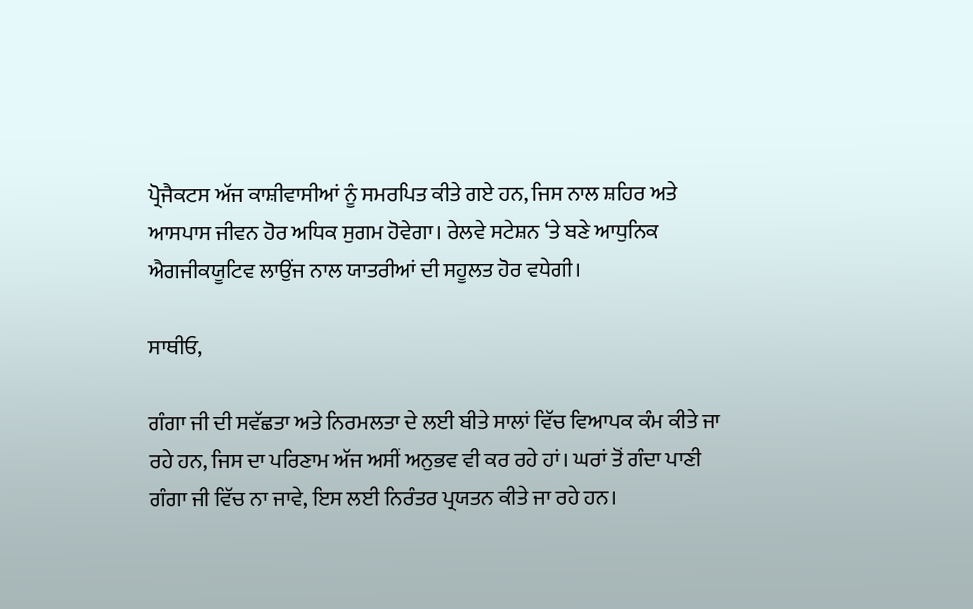ਪ੍ਰੋਜੈਕਟਸ ਅੱਜ ਕਾਸ਼ੀਵਾਸੀਆਂ ਨੂੰ ਸਮਰਪਿਤ ਕੀਤੇ ਗਏ ਹਨ, ਜਿਸ ਨਾਲ ਸ਼ਹਿਰ ਅਤੇ ਆਸਪਾਸ ਜੀਵਨ ਹੋਰ ਅਧਿਕ ਸੁਗਮ ਹੋਵੇਗਾ। ਰੇਲਵੇ ਸਟੇਸ਼ਨ ‘ਤੇ ਬਣੇ ਆਧੁਨਿਕ ਐਗਜੀਕਯੂਟਿਵ ਲਾਉਂਜ ਨਾਲ ਯਾਤਰੀਆਂ ਦੀ ਸਹੂਲਤ ਹੋਰ ਵਧੇਗੀ।

ਸਾਥੀਓ,

ਗੰਗਾ ਜੀ ਦੀ ਸਵੱਛਤਾ ਅਤੇ ਨਿਰਮਲਤਾ ਦੇ ਲਈ ਬੀਤੇ ਸਾਲਾਂ ਵਿੱਚ ਵਿਆਪਕ ਕੰਮ ਕੀਤੇ ਜਾ ਰਹੇ ਹਨ, ਜਿਸ ਦਾ ਪਰਿਣਾਮ ਅੱਜ ਅਸੀਂ ਅਨੁਭਵ ਵੀ ਕਰ ਰਹੇ ਹਾਂ। ਘਰਾਂ ਤੋਂ ਗੰਦਾ ਪਾਣੀ ਗੰਗਾ ਜੀ ਵਿੱਚ ਨਾ ਜਾਵੇ, ਇਸ ਲਈ ਨਿਰੰਤਰ ਪ੍ਰਯਤਨ ਕੀਤੇ ਜਾ ਰਹੇ ਹਨ।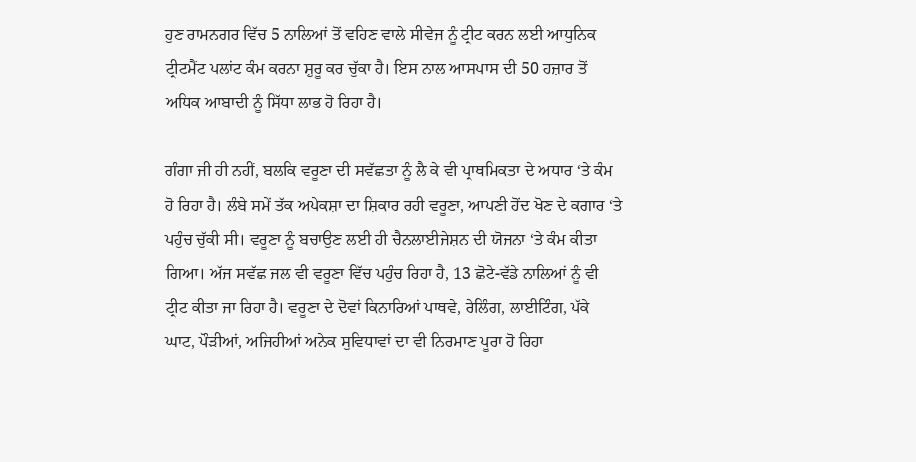ਹੁਣ ਰਾਮਨਗਰ ਵਿੱਚ 5 ਨਾਲਿਆਂ ਤੋਂ ਵਹਿਣ ਵਾਲੇ ਸੀਵੇਜ ਨੂੰ ਟ੍ਰੀਟ ਕਰਨ ਲਈ ਆਧੁਨਿਕ ਟ੍ਰੀਟਮੈਂਟ ਪਲਾਂਟ ਕੰਮ ਕਰਨਾ ਸ਼ੁਰੂ ਕਰ ਚੁੱਕਾ ਹੈ। ਇਸ ਨਾਲ ਆਸਪਾਸ ਦੀ 50 ਹਜ਼ਾਰ ਤੋਂ ਅਧਿਕ ਆਬਾਦੀ ਨੂੰ ਸਿੱਧਾ ਲਾਭ ਹੋ ਰਿਹਾ ਹੈ।

ਗੰਗਾ ਜੀ ਹੀ ਨਹੀਂ, ਬਲਕਿ ਵਰੂਣਾ ਦੀ ਸਵੱਛਤਾ ਨੂੰ ਲੈ ਕੇ ਵੀ ਪ੍ਰਾਥਮਿਕਤਾ ਦੇ ਅਧਾਰ ‘ਤੇ ਕੰਮ ਹੋ ਰਿਹਾ ਹੈ। ਲੰਬੇ ਸਮੇਂ ਤੱਕ ਅਪੇਕਸ਼ਾ ਦਾ ਸ਼ਿਕਾਰ ਰਹੀ ਵਰੂਣਾ, ਆਪਣੀ ਹੋਂਦ ਖੋਣ ਦੇ ਕਗਾਰ ‘ਤੇ ਪਹੁੰਚ ਚੁੱਕੀ ਸੀ। ਵਰੂਣਾ ਨੂੰ ਬਚਾਉਣ ਲਈ ਹੀ ਚੈਨਲਾਈਜੇਸ਼ਨ ਦੀ ਯੋਜਨਾ ‘ਤੇ ਕੰਮ ਕੀਤਾ ਗਿਆ। ਅੱਜ ਸਵੱਛ ਜਲ ਵੀ ਵਰੂਣਾ ਵਿੱਚ ਪਹੁੰਚ ਰਿਹਾ ਹੈ, 13 ਛੋਟੇ-ਵੱਡੇ ਨਾਲਿਆਂ ਨੂੰ ਵੀ ਟ੍ਰੀਟ ਕੀਤਾ ਜਾ ਰਿਹਾ ਹੈ। ਵਰੂਣਾ ਦੇ ਦੋਵਾਂ ਕਿਨਾਰਿਆਂ ਪਾਥਵੇ, ਰੇਲਿੰਗ, ਲਾਈਟਿੰਗ, ਪੱਕੇ ਘਾਟ, ਪੌੜੀਆਂ, ਅਜਿਹੀਆਂ ਅਨੇਕ ਸੁਵਿਧਾਵਾਂ ਦਾ ਵੀ ਨਿਰਮਾਣ ਪੂਰਾ ਹੋ ਰਿਹਾ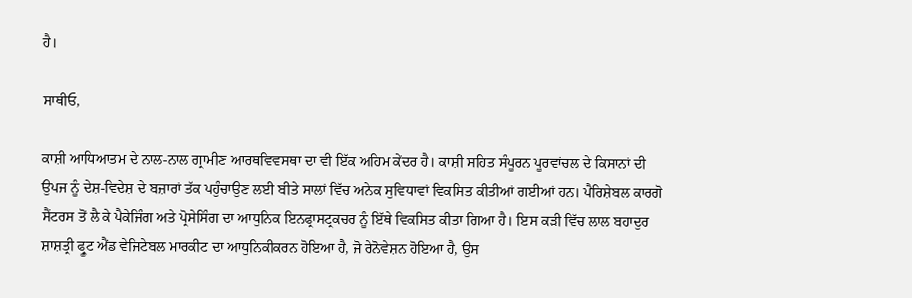ਹੈ।

ਸਾਥੀਓ,

ਕਾਸ਼ੀ ਆਧਿਆਤਮ ਦੇ ਨਾਲ-ਨਾਲ ਗ੍ਰਾਮੀਣ ਆਰਥਵਿਵਸਥਾ ਦਾ ਵੀ ਇੱਕ ਅਹਿਮ ਕੇਂਦਰ ਹੈ। ਕਾਸ਼ੀ ਸਹਿਤ ਸੰਪੂਰਨ ਪੂਰਵਾਂਚਲ ਦੇ ਕਿਸਾਨਾਂ ਦੀ ਉਪਜ ਨੂੰ ਦੇਸ਼-ਵਿਦੇਸ਼ ਦੇ ਬਜ਼ਾਰਾਂ ਤੱਕ ਪਹੁੰਚਾਉਣ ਲਈ ਬੀਤੇ ਸਾਲਾਂ ਵਿੱਚ ਅਨੇਕ ਸੁਵਿਧਾਵਾਂ ਵਿਕਸਿਤ ਕੀਤੀਆਂ ਗਈਆਂ ਹਨ। ਪੈਰਿਸ਼ੇਬਲ ਕਾਰਗੋ ਸੈਂਟਰਸ ਤੋਂ ਲੈ ਕੇ ਪੈਕੇਜਿੰਗ ਅਤੇ ਪ੍ਰੋਸੇਸਿੰਗ ਦਾ ਆਧੁਨਿਕ ਇਨਫ੍ਰਾਸਟ੍ਰਕਚਰ ਨੂੰ ਇੱਥੇ ਵਿਕਸਿਤ ਕੀਤਾ ਗਿਆ ਹੈ। ਇਸ ਕੜੀ ਵਿੱਚ ਲਾਲ ਬਹਾਦੁਰ ਸ਼ਾਸ਼ਤ੍ਰੀ ਫ੍ਰੂਟ ਐਂਡ ਵੇਜਿਟੇਬਲ ਮਾਰਕੀਟ ਦਾ ਆਧੁਨਿਕੀਕਰਨ ਹੋਇਆ ਹੈ, ਜੋ ਰੇਨੋਵੇਸ਼ਨ ਹੋਇਆ ਹੈ, ਉਸ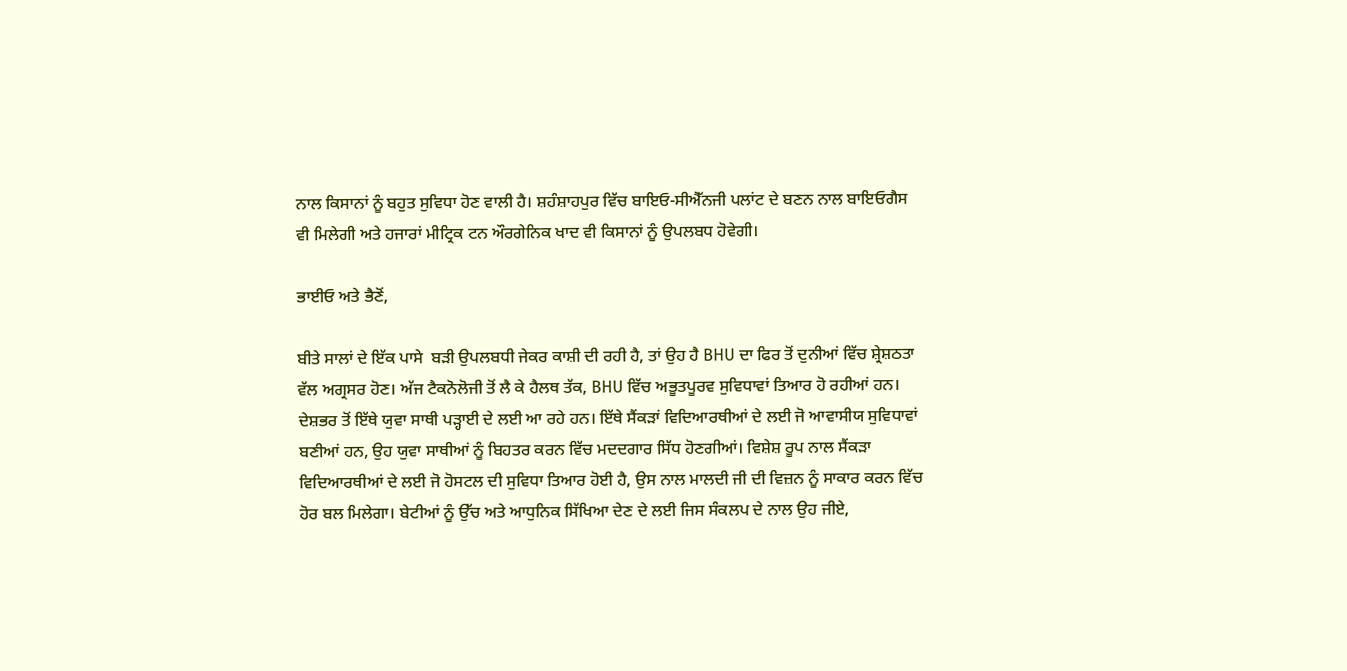ਨਾਲ ਕਿਸਾਨਾਂ ਨੂੰ ਬਹੁਤ ਸੁਵਿਧਾ ਹੋਣ ਵਾਲੀ ਹੈ। ਸ਼ਹੰਸ਼ਾਹਪੁਰ ਵਿੱਚ ਬਾਇਓ-ਸੀਐੱਨਜੀ ਪਲਾਂਟ ਦੇ ਬਣਨ ਨਾਲ ਬਾਇਓਗੈਸ ਵੀ ਮਿਲੇਗੀ ਅਤੇ ਹਜਾਰਾਂ ਮੀਟ੍ਰਿਕ ਟਨ ਔਰਗੇਨਿਕ ਖਾਦ ਵੀ ਕਿਸਾਨਾਂ ਨੂੰ ਉਪਲਬਧ ਹੋਵੇਗੀ।

ਭਾਈਓ ਅਤੇ ਭੈਣੋਂ,

ਬੀਤੇ ਸਾਲਾਂ ਦੇ ਇੱਕ ਪਾਸੇ  ਬੜੀ ਉਪਲਬਧੀ ਜੇਕਰ ਕਾਸ਼ੀ ਦੀ ਰਹੀ ਹੈ, ਤਾਂ ਉਹ ਹੈ BHU ਦਾ ਫਿਰ ਤੋਂ ਦੁਨੀਆਂ ਵਿੱਚ ਸ਼੍ਰੇਸ਼ਠਤਾ ਵੱਲ ਅਗ੍ਰਸਰ ਹੋਣ। ਅੱਜ ਟੈਕਨੋਲੋਜੀ ਤੋਂ ਲੈ ਕੇ ਹੈਲਥ ਤੱਕ, BHU ਵਿੱਚ ਅਭੂਤਪੂਰਵ ਸੁਵਿਧਾਵਾਂ ਤਿਆਰ ਹੋ ਰਹੀਆਂ ਹਨ। ਦੇਸ਼ਭਰ ਤੋਂ ਇੱਥੇ ਯੁਵਾ ਸਾਥੀ ਪੜ੍ਹਾਈ ਦੇ ਲਈ ਆ ਰਹੇ ਹਨ। ਇੱਥੇ ਸੈਂਕੜਾਂ ਵਿਦਿਆਰਥੀਆਂ ਦੇ ਲਈ ਜੋ ਆਵਾਸੀਯ ਸੁਵਿਧਾਵਾਂ ਬਣੀਆਂ ਹਨ, ਉਹ ਯੁਵਾ ਸਾਥੀਆਂ ਨੂੰ ਬਿਹਤਰ ਕਰਨ ਵਿੱਚ ਮਦਦਗਾਰ ਸਿੱਧ ਹੋਣਗੀਆਂ। ਵਿਸ਼ੇਸ਼ ਰੂਪ ਨਾਲ ਸੈਂਕੜਾ ਵਿਦਿਆਰਥੀਆਂ ਦੇ ਲਈ ਜੋ ਹੋਸਟਲ ਦੀ ਸੁਵਿਧਾ ਤਿਆਰ ਹੋਈ ਹੈ, ਉਸ ਨਾਲ ਮਾਲਦੀ ਜੀ ਦੀ ਵਿਜ਼ਨ ਨੂੰ ਸਾਕਾਰ ਕਰਨ ਵਿੱਚ ਹੋਰ ਬਲ ਮਿਲੇਗਾ। ਬੇਟੀਆਂ ਨੂੰ ਉੱਚ ਅਤੇ ਆਧੁਨਿਕ ਸਿੱਖਿਆ ਦੇਣ ਦੇ ਲਈ ਜਿਸ ਸੰਕਲਪ ਦੇ ਨਾਲ ਉਹ ਜੀਏ,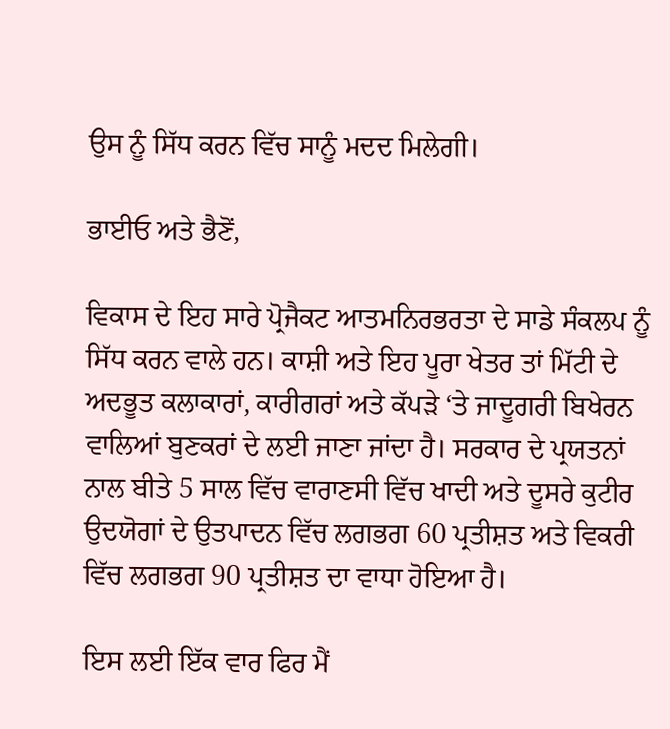ਉਸ ਨੂੰ ਸਿੱਧ ਕਰਨ ਵਿੱਚ ਸਾਨੂੰ ਮਦਦ ਮਿਲੇਗੀ।

ਭਾਈਓ ਅਤੇ ਭੈਣੋਂ,

ਵਿਕਾਸ ਦੇ ਇਹ ਸਾਰੇ ਪ੍ਰੋਜੈਕਟ ਆਤਮਨਿਰਭਰਤਾ ਦੇ ਸਾਡੇ ਸੰਕਲਪ ਨੂੰ ਸਿੱਧ ਕਰਨ ਵਾਲੇ ਹਨ। ਕਾਸ਼ੀ ਅਤੇ ਇਹ ਪੂਰਾ ਖੇਤਰ ਤਾਂ ਮਿੱਟੀ ਦੇ ਅਦਭੂਤ ਕਲਾਕਾਰਾਂ, ਕਾਰੀਗਰਾਂ ਅਤੇ ਕੱਪੜੇ ‘ਤੇ ਜਾਦੂਗਰੀ ਬਿਖੇਰਨ ਵਾਲਿਆਂ ਬੁਣਕਰਾਂ ਦੇ ਲਈ ਜਾਣਾ ਜਾਂਦਾ ਹੈ। ਸਰਕਾਰ ਦੇ ਪ੍ਰਯਤਨਾਂ ਨਾਲ ਬੀਤੇ 5 ਸਾਲ ਵਿੱਚ ਵਾਰਾਣਸੀ ਵਿੱਚ ਖਾਦੀ ਅਤੇ ਦੂਸਰੇ ਕੁਟੀਰ ਉਦਯੋਗਾਂ ਦੇ ਉਤਪਾਦਨ ਵਿੱਚ ਲਗਭਗ 60 ਪ੍ਰਤੀਸ਼ਤ ਅਤੇ ਵਿਕਰੀ ਵਿੱਚ ਲਗਭਗ 90 ਪ੍ਰਤੀਸ਼ਤ ਦਾ ਵਾਧਾ ਹੋਇਆ ਹੈ।

ਇਸ ਲਈ ਇੱਕ ਵਾਰ ਫਿਰ ਮੈਂ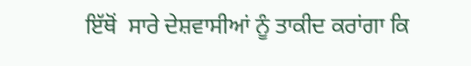ਇੱਥੋਂ  ਸਾਰੇ ਦੇਸ਼ਵਾਸੀਆਂ ਨੂੰ ਤਾਕੀਦ ਕਰਾਂਗਾ ਕਿ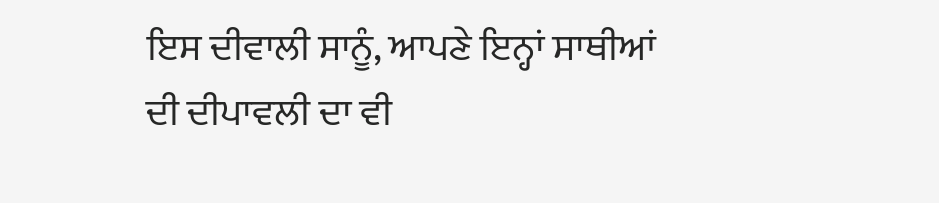ਇਸ ਦੀਵਾਲੀ ਸਾਨੂੰ, ਆਪਣੇ ਇਨ੍ਹਾਂ ਸਾਥੀਆਂ ਦੀ ਦੀਪਾਵਲੀ ਦਾ ਵੀ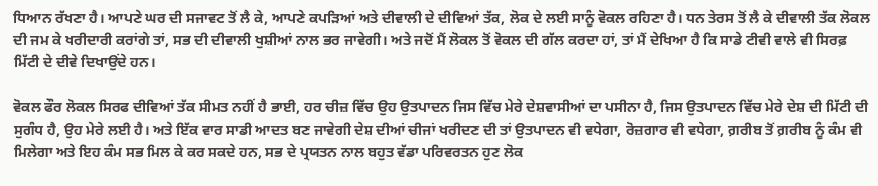ਧਿਆਨ ਰੱਖਣਾ ਹੈ। ਆਪਣੇ ਘਰ ਦੀ ਸਜਾਵਟ ਤੋਂ ਲੈ ਕੇ, ਆਪਣੇ ਕਪੜਿਆਂ ਅਤੇ ਦੀਵਾਲੀ ਦੇ ਦੀਵਿਆਂ ਤੱਕ, ਲੋਕ ਦੇ ਲਈ ਸਾਨੂੰ ਵੋਕਲ ਰਹਿਣਾ ਹੈ। ਧਨ ਤੇਰਸ ਤੋਂ ਲੈ ਕੇ ਦੀਵਾਲੀ ਤੱਕ ਲੋਕਲ ਦੀ ਜਮ ਕੇ ਖਰੀਦਾਰੀ ਕਰਾਂਗੇ ਤਾਂ, ਸਭ ਦੀ ਦੀਵਾਲੀ ਖੁਸ਼ੀਆਂ ਨਾਲ ਭਰ ਜਾਵੇਗੀ। ਅਤੇ ਜਦੋਂ ਮੈਂ ਲੋਕਲ ਤੋਂ ਵੋਕਲ ਦੀ ਗੱਲ ਕਰਦਾ ਹਾਂ, ਤਾਂ ਮੈਂ ਦੇਖਿਆ ਹੈ ਕਿ ਸਾਡੇ ਟੀਵੀ ਵਾਲੇ ਵੀ ਸਿਰਫ਼ ਮਿੱਟੀ ਦੇ ਦੀਵੇ ਦਿਖਾਉਂਦੇ ਹਨ।

ਵੋਕਲ ਫੌਰ ਲੋਕਲ ਸਿਰਫ ਦੀਵਿਆਂ ਤੱਕ ਸੀਮਤ ਨਹੀਂ ਹੈ ਭਾਈ, ਹਰ ਚੀਜ਼ ਵਿੱਚ ਉਹ ਉਤਪਾਦਨ ਜਿਸ ਵਿੱਚ ਮੇਰੇ ਦੇਸ਼ਵਾਸੀਆਂ ਦਾ ਪਸੀਨਾ ਹੈ, ਜਿਸ ਉਤਪਾਦਨ ਵਿੱਚ ਮੇਰੇ ਦੇਸ਼ ਦੀ ਮਿੱਟੀ ਦੀ ਸੁਗੰਧ ਹੈ, ਉਹ ਮੇਰੇ ਲਈ ਹੈ। ਅਤੇ ਇੱਕ ਵਾਰ ਸਾਡੀ ਆਦਤ ਬਣ ਜਾਵੇਗੀ ਦੇਸ਼ ਦੀਆਂ ਚੀਜਾਂ ਖਰੀਦਣ ਦੀ ਤਾਂ ਉਤਪਾਦਨ ਵੀ ਵਧੇਗਾ, ਰੋਜ਼ਗਾਰ ਵੀ ਵਧੇਗਾ, ਗ਼ਰੀਬ ਤੋਂ ਗ਼ਰੀਬ ਨੂੰ ਕੰਮ ਵੀ ਮਿਲੇਗਾ ਅਤੇ ਇਹ ਕੰਮ ਸਭ ਮਿਲ ਕੇ ਕਰ ਸਕਦੇ ਹਨ, ਸਭ ਦੇ ਪ੍ਰਯਤਨ ਨਾਲ ਬਹੁਤ ਵੱਡਾ ਪਰਿਵਰਤਨ ਹੁਣ ਲੋਕ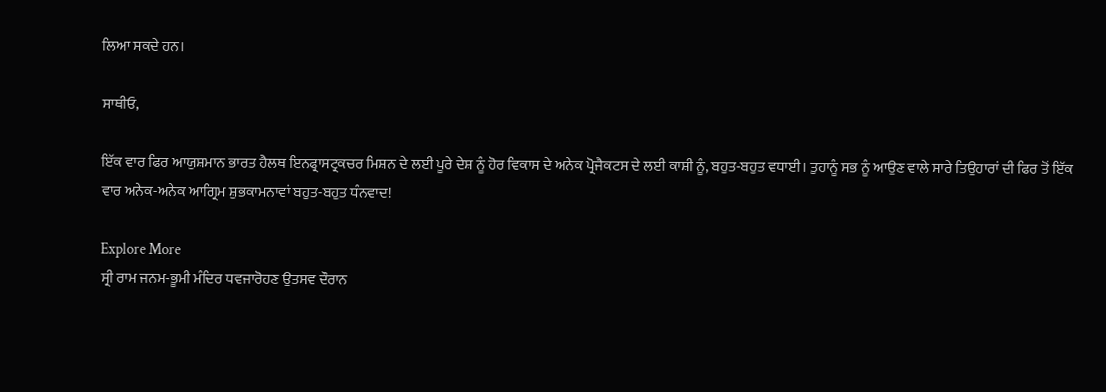ਲਿਆ ਸਕਦੇ ਹਨ।

ਸਾਥੀਓ,

ਇੱਕ ਵਾਰ ਫਿਰ ਆਯੁਸ਼ਮਾਨ ਭਾਰਤ ਹੈਲਥ ਇਨਫ੍ਰਾਸਟ੍ਰਕਚਰ ਮਿਸ਼ਨ ਦੇ ਲਈ ਪੂਰੇ ਦੇਸ਼ ਨੂੰ ਹੋਰ ਵਿਕਾਸ ਦੇ ਅਨੇਕ ਪ੍ਰੋਜੈਕਟਸ ਦੇ ਲਈ ਕਾਸ਼ੀ ਨੂੰ, ਬਹੁਤ-ਬਹੁਤ ਵਧਾਈ। ਤੁਹਾਨੂੰ ਸਭ ਨੂੰ ਆਉਣ ਵਾਲੇ ਸਾਰੇ ਤਿਉਹਾਰਾਂ ਦੀ ਫਿਰ ਤੋਂ ਇੱਕ ਵਾਰ ਅਨੇਕ-ਅਨੇਕ ਆਗ੍ਰਿਮ ਸ਼ੁਭਕਾਮਨਾਵਾਂ ਬਹੁਤ-ਬਹੁਤ ਧੰਨਵਾਦ!

Explore More
ਸ੍ਰੀ ਰਾਮ ਜਨਮ-ਭੂਮੀ ਮੰਦਿਰ ਧਵਜਾਰੋਹਣ ਉਤਸਵ ਦੌਰਾਨ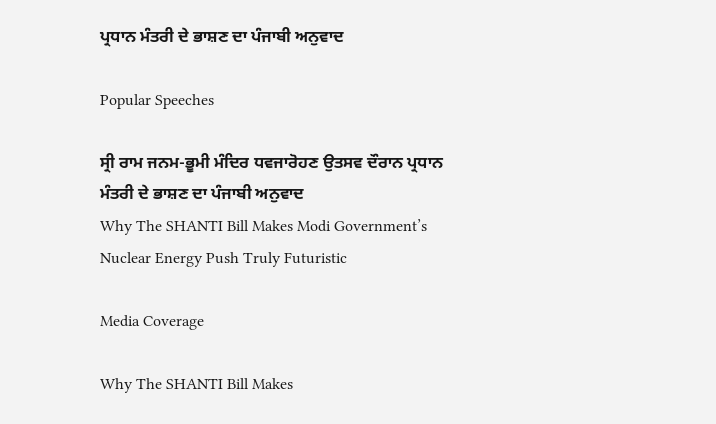ਪ੍ਰਧਾਨ ਮੰਤਰੀ ਦੇ ਭਾਸ਼ਣ ਦਾ ਪੰਜਾਬੀ ਅਨੁਵਾਦ

Popular Speeches

ਸ੍ਰੀ ਰਾਮ ਜਨਮ-ਭੂਮੀ ਮੰਦਿਰ ਧਵਜਾਰੋਹਣ ਉਤਸਵ ਦੌਰਾਨ ਪ੍ਰਧਾਨ ਮੰਤਰੀ ਦੇ ਭਾਸ਼ਣ ਦਾ ਪੰਜਾਬੀ ਅਨੁਵਾਦ
Why The SHANTI Bill Makes Modi Government’s Nuclear Energy Push Truly Futuristic

Media Coverage

Why The SHANTI Bill Makes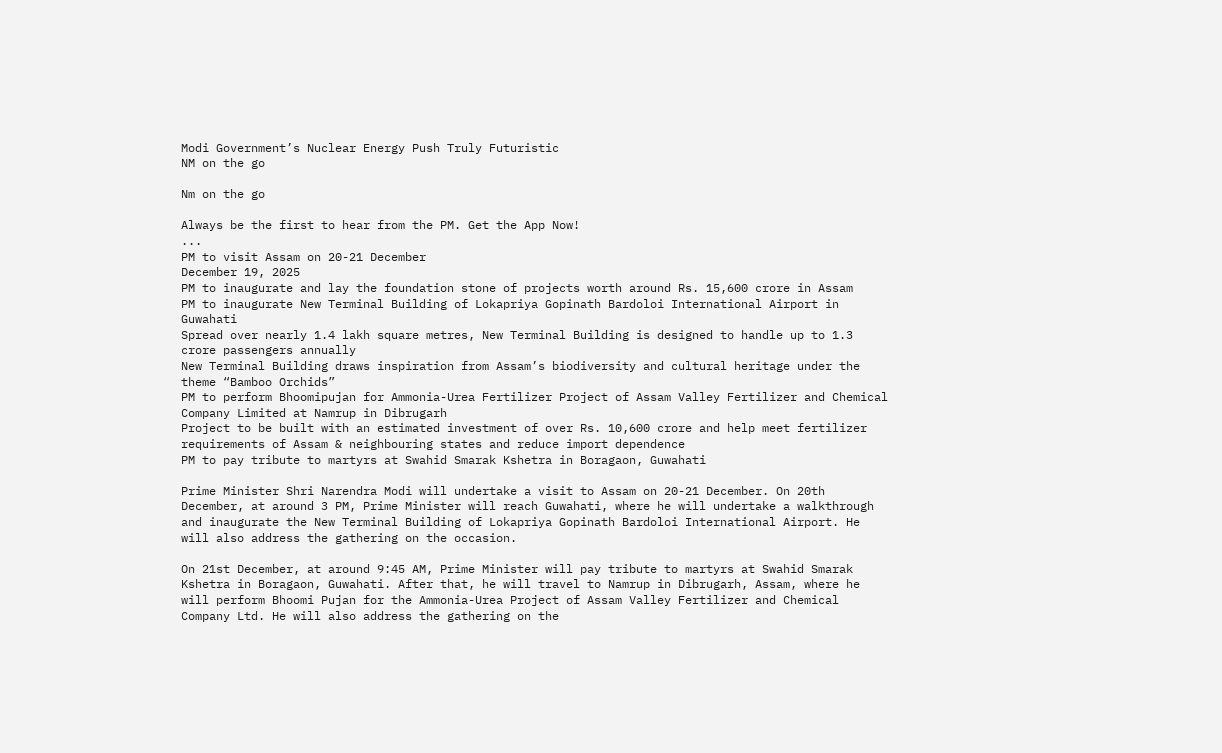Modi Government’s Nuclear Energy Push Truly Futuristic
NM on the go

Nm on the go

Always be the first to hear from the PM. Get the App Now!
...
PM to visit Assam on 20-21 December
December 19, 2025
PM to inaugurate and lay the foundation stone of projects worth around Rs. 15,600 crore in Assam
PM to inaugurate New Terminal Building of Lokapriya Gopinath Bardoloi International Airport in Guwahati
Spread over nearly 1.4 lakh square metres, New Terminal Building is designed to handle up to 1.3 crore passengers annually
New Terminal Building draws inspiration from Assam’s biodiversity and cultural heritage under the theme “Bamboo Orchids”
PM to perform Bhoomipujan for Ammonia-Urea Fertilizer Project of Assam Valley Fertilizer and Chemical Company Limited at Namrup in Dibrugarh
Project to be built with an estimated investment of over Rs. 10,600 crore and help meet fertilizer requirements of Assam & neighbouring states and reduce import dependence
PM to pay tribute to martyrs at Swahid Smarak Kshetra in Boragaon, Guwahati

Prime Minister Shri Narendra Modi will undertake a visit to Assam on 20-21 December. On 20th December, at around 3 PM, Prime Minister will reach Guwahati, where he will undertake a walkthrough and inaugurate the New Terminal Building of Lokapriya Gopinath Bardoloi International Airport. He will also address the gathering on the occasion.

On 21st December, at around 9:45 AM, Prime Minister will pay tribute to martyrs at Swahid Smarak Kshetra in Boragaon, Guwahati. After that, he will travel to Namrup in Dibrugarh, Assam, where he will perform Bhoomi Pujan for the Ammonia-Urea Project of Assam Valley Fertilizer and Chemical Company Ltd. He will also address the gathering on the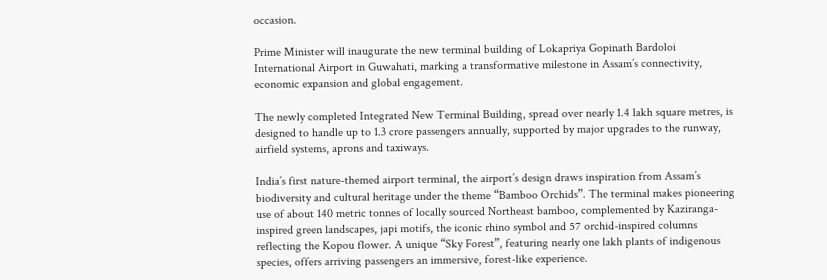occasion.

Prime Minister will inaugurate the new terminal building of Lokapriya Gopinath Bardoloi International Airport in Guwahati, marking a transformative milestone in Assam’s connectivity, economic expansion and global engagement.

The newly completed Integrated New Terminal Building, spread over nearly 1.4 lakh square metres, is designed to handle up to 1.3 crore passengers annually, supported by major upgrades to the runway, airfield systems, aprons and taxiways.

India’s first nature-themed airport terminal, the airport’s design draws inspiration from Assam’s biodiversity and cultural heritage under the theme “Bamboo Orchids”. The terminal makes pioneering use of about 140 metric tonnes of locally sourced Northeast bamboo, complemented by Kaziranga-inspired green landscapes, japi motifs, the iconic rhino symbol and 57 orchid-inspired columns reflecting the Kopou flower. A unique “Sky Forest”, featuring nearly one lakh plants of indigenous species, offers arriving passengers an immersive, forest-like experience.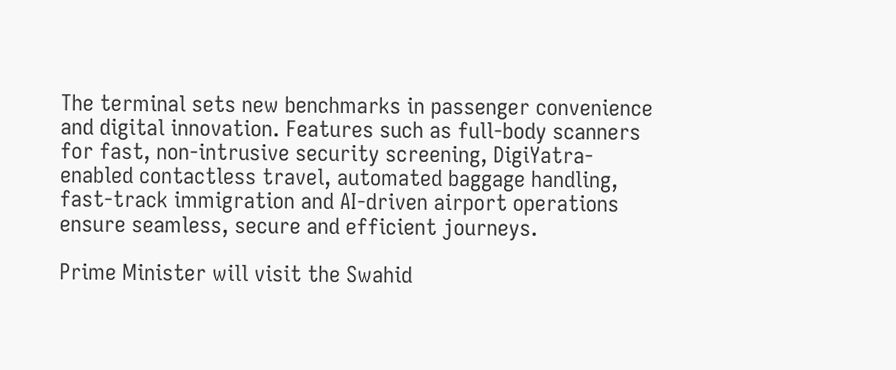The terminal sets new benchmarks in passenger convenience and digital innovation. Features such as full-body scanners for fast, non-intrusive security screening, DigiYatra-enabled contactless travel, automated baggage handling, fast-track immigration and AI-driven airport operations ensure seamless, secure and efficient journeys.

Prime Minister will visit the Swahid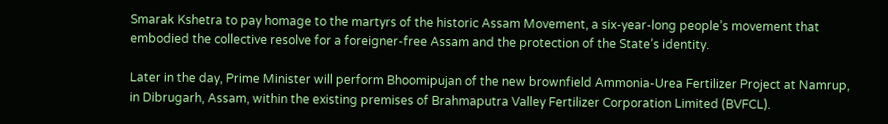Smarak Kshetra to pay homage to the martyrs of the historic Assam Movement, a six-year-long people’s movement that embodied the collective resolve for a foreigner-free Assam and the protection of the State’s identity.

Later in the day, Prime Minister will perform Bhoomipujan of the new brownfield Ammonia-Urea Fertilizer Project at Namrup, in Dibrugarh, Assam, within the existing premises of Brahmaputra Valley Fertilizer Corporation Limited (BVFCL).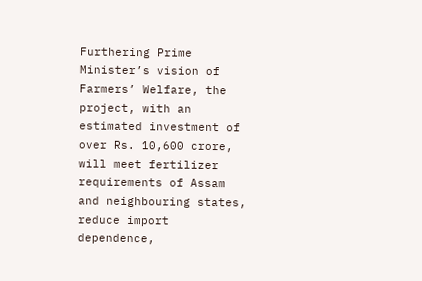Furthering Prime Minister’s vision of Farmers’ Welfare, the project, with an estimated investment of over Rs. 10,600 crore, will meet fertilizer requirements of Assam and neighbouring states, reduce import dependence,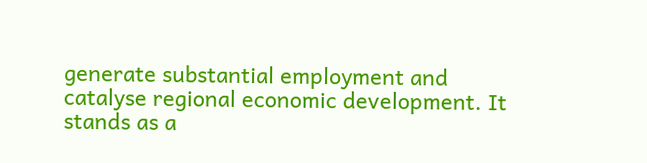generate substantial employment and catalyse regional economic development. It stands as a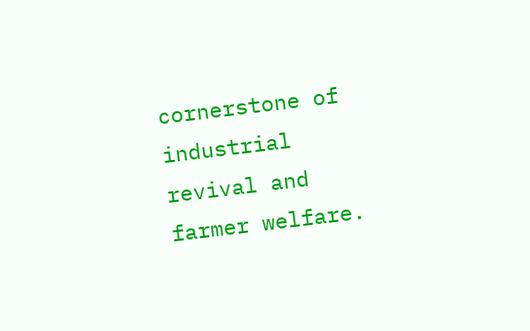cornerstone of industrial revival and farmer welfare.